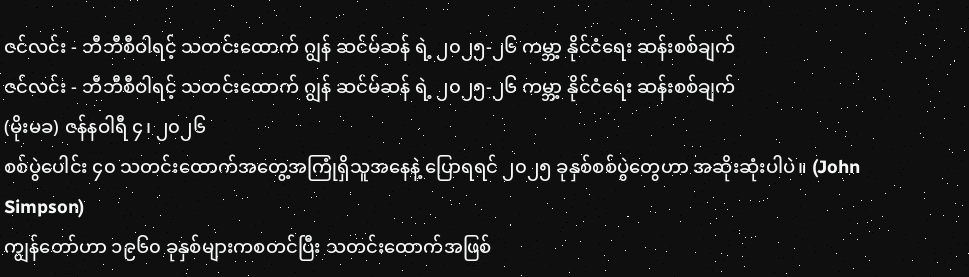ဇင်လင်း - ဘီဘီစီဝါရင့် သတင်းထောက် ဂျွန် ဆင်မ်ဆန် ရဲ့ ၂၀၂၅-၂၆ ကမ္ဘာ့ နိုင်ငံရေး ဆန်းစစ်ချက်
ဇင်လင်း - ဘီဘီစီဝါရင့် သတင်းထောက် ဂျွန် ဆင်မ်ဆန် ရဲ့ ၂၀၂၅-၂၆ ကမ္ဘာ့ နိုင်ငံရေး ဆန်းစစ်ချက်
(မိုးမခ) ဇန်နဝါရီ ၄၊ ၂၀၂၆
စစ်ပွဲပေါင်း ၄၀ သတင်းထောက်အတွေ့အကြုံရှိသူအနေနဲ့ ပြောရရင် ၂၀၂၅ ခုနှစ်စစ်ပွဲတွေဟာ အဆိုးဆုံးပါပဲ။ (John Simpson)
ကျွန်တော်ဟာ ၁၉၆၀ ခုနှစ်များကစတင်ပြီး သတင်းထောက်အဖြစ်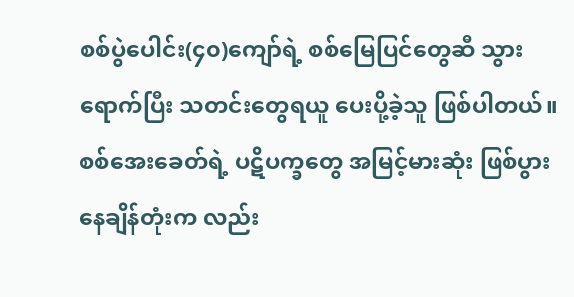စစ်ပွဲပေါင်း(၄၀)ကျော်ရဲ့ စစ်မြေပြင်တွေဆီ သွားရောက်ပြီး သတင်းတွေရယူ ပေးပို့ခဲ့သူ ဖြစ်ပါတယ်။ စစ်အေးခေတ်ရဲ့ ပဋိပက္ခတွေ အမြင့်မားဆုံး ဖြစ်ပွားနေချိန်တုံးက လည်း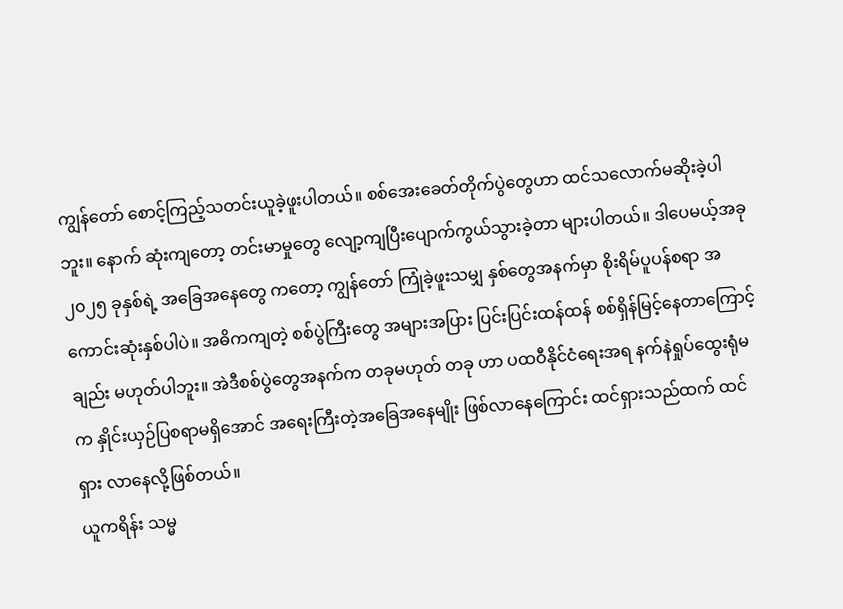ကျွန်တော် စောင့်ကြည့်သတင်းယူခဲ့ဖူးပါတယ်။ စစ်အေးခေတ်တိုက်ပွဲတွေဟာ ထင်သလောက်မဆိုးခဲ့ပါဘူး။ နောက် ဆုံးကျတော့ တင်းမာမှုတွေ လျော့ကျပြီးပျောက်ကွယ်သွားခဲ့တာ များပါတယ်။ ဒါပေမယ့်အခု ၂၀၂၅ ခုနှစ်ရဲ့ အခြေအနေတွေ ကတော့ ကျွန်တော် ကြုံခဲ့ဖူးသမျှ နှစ်တွေအနက်မှာ စိုးရိမ်ပူပန်စရာ အကောင်းဆုံးနှစ်ပါပဲ။ အဓိကကျတဲ့ စစ်ပွဲကြီးတွေ အများအပြား ပြင်းပြင်းထန်ထန် စစ်ရှိန်မြင့်နေတာကြောင့်ချည်း မဟုတ်ပါဘူး။ အဲဒီစစ်ပွဲတွေအနက်က တခုမဟုတ် တခု ဟာ ပထဝီနိုင်ငံရေးအရ နက်နဲရှုပ်ထွေးရုံမက နှိုင်းယှဉ်ပြစရာမရှိအောင် အရေးကြီးတဲ့အခြေအနေမျိုး ဖြစ်လာနေကြောင်း ထင်ရှားသည်ထက် ထင်ရှား လာနေလို့ဖြစ်တယ်။
ယူကရိန်း သမ္မ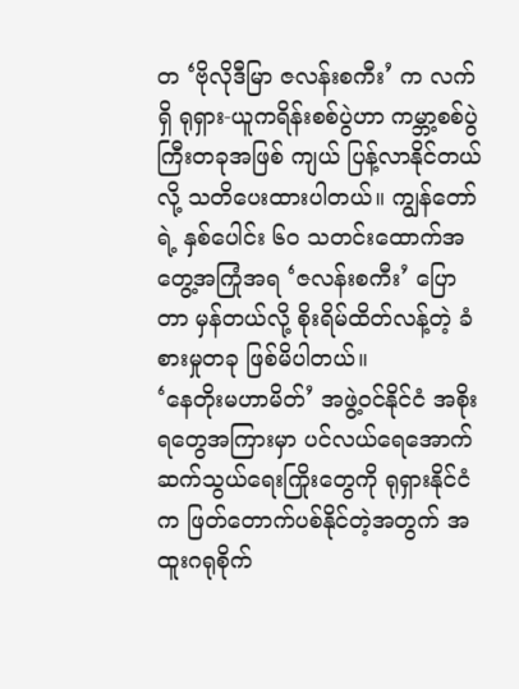တ ‘ဗိုလိုဒီမြာ ဇလန်းစကီး’ က လက်ရှိ ရုရှား-ယူကရိန်းစစ်ပွဲဟာ ကမ္ဘာ့စစ်ပွဲကြီးတခုအဖြစ် ကျယ် ပြန့်လာနိုင်တယ်လို့ သတိပေးထားပါတယ်။ ကျွန်တော်ရဲ့ နှစ်ပေါင်း ၆၀ သတင်းထောက်အတွေ့အကြုံအရ ‘ဇလန်းစကီး’ ပြောတာ မှန်တယ်လို့ စိုးရိမ်ထိတ်လန့်တဲ့ ခံစားမှုတခု ဖြစ်မိပါတယ်။
‘နေတိုးမဟာမိတ်’ အဖွဲ့ဝင်နိုင်ငံ အစိုးရတွေအကြားမှာ ပင်လယ်ရေအောက် ဆက်သွယ်ရေးကြိုးတွေကို ရုရှားနိုင်ငံ က ဖြတ်တောက်ပစ်နိုင်တဲ့အတွက် အထူးဂရုစိုက်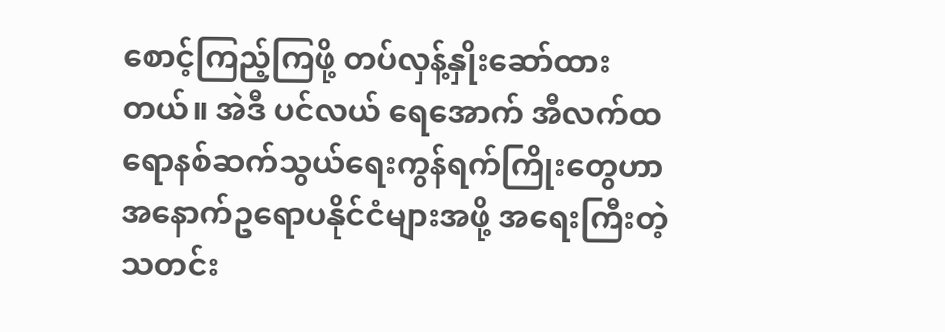စောင့်ကြည့်ကြဖို့ တပ်လှန့်နှိုးဆော်ထားတယ်။ အဲဒီ ပင်လယ် ရေအောက် အီလက်ထရောနစ်ဆက်သွယ်ရေးကွန်ရက်ကြိုးတွေဟာ အနောက်ဥရောပနိုင်ငံများအဖို့ အရေးကြီးတဲ့ သတင်း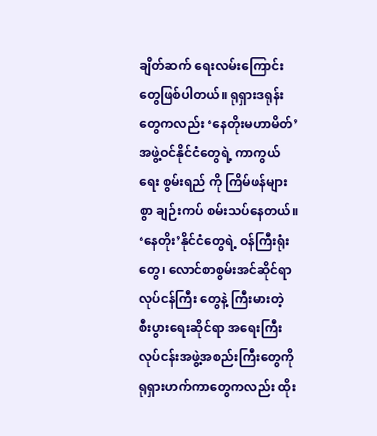ချိတ်ဆက် ရေးလမ်းကြောင်းတွေဖြစ်ပါတယ်။ ရုရှားဒရုန်းတွေကလည်း ‘နေတိုးမဟာမိတ်’ အဖွဲ့ဝင်နိုင်ငံတွေရဲ့ ကာကွယ်ရေး စွမ်းရည် ကို ကြိမ်ဖန်များစွာ ချဉ်းကပ် စမ်းသပ်နေတယ်။ ‘နေတိုး’နိုင်ငံတွေရဲ့ ဝန်ကြီးရုံးတွေ၊ လောင်စာစွမ်းအင်ဆိုင်ရာ လုပ်ငန်ကြီး တွေနဲ့ ကြီးမားတဲ့ စီးပွားရေးဆိုင်ရာ အရေးကြီးလုပ်ငန်းအဖွဲ့အစည်းကြီးတွေကို ရုရှားဟက်ကာတွေကလည်း ထိုး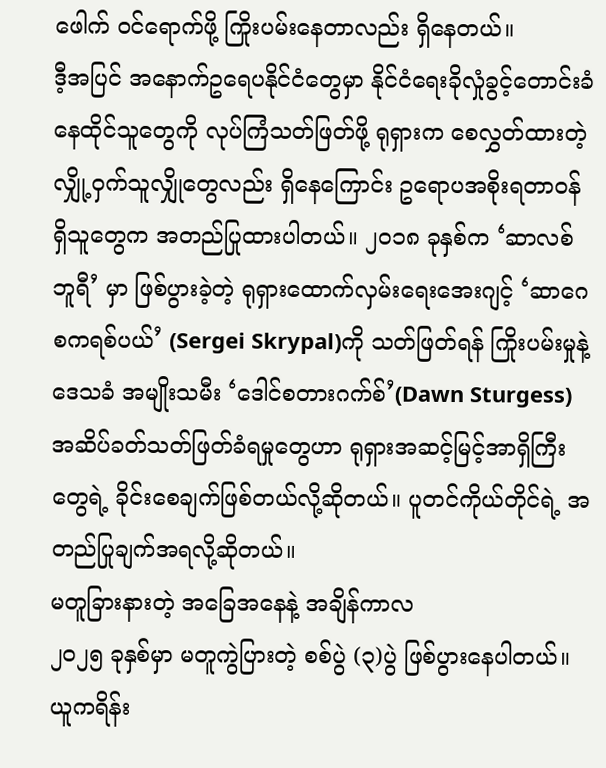ဖေါက် ဝင်ရောက်ဖို့ ကြိုးပမ်းနေတာလည်း ရှိနေတယ်။
ဒီ့အပြင် အနောက်ဥရေပနိုင်ငံတွေမှာ နိုင်ငံရေးခိုလှုံခွင့်တောင်းခံနေထိုင်သူတွေကို လုပ်ကြံသတ်ဖြတ်ဖို့ ရုရှားက စေလွှတ်ထားတဲ့ လျှို့ဝှက်သူလျှိုတွေလည်း ရှိနေကြောင်း ဥရောပအစိုးရတာဝန်ရှိသူတွေက အတည်ပြုထားပါတယ်။ ၂၀၁၈ ခုနှစ်က ‘ဆာလစ်ဘူရီ’ မှာ ဖြစ်ပွားခဲ့တဲ့ ရုရှားထောက်လှမ်းရေးအေးဂျင့် ‘ဆာဂေ စကရစ်ပယ်’ (Sergei Skrypal)ကို သတ်ဖြတ်ရန် ကြိုးပမ်းမှုနဲ့ ဒေသခံ အမျိုးသမီး ‘ဒေါင်စတားဂက်စ်’(Dawn Sturgess) အဆိပ်ခတ်သတ်ဖြတ်ခံရမှုတွေဟာ ရုရှားအဆင့်မြင့်အာရှိကြီးတွေရဲ့ ခိုင်းစေချက်ဖြစ်တယ်လို့ဆိုတယ်။ ပူတင်ကိုယ်တိုင်ရဲ့ အတည်ပြုချက်အရလို့ဆိုတယ်။
မတူခြားနားတဲ့ အခြေအနေနဲ့ အချိန်ကာလ
၂၀၂၅ ခုနှစ်မှာ မတူကွဲပြားတဲ့ စစ်ပွဲ (၃)ပွဲ ဖြစ်ပွားနေပါတယ်။ ယူကရိန်း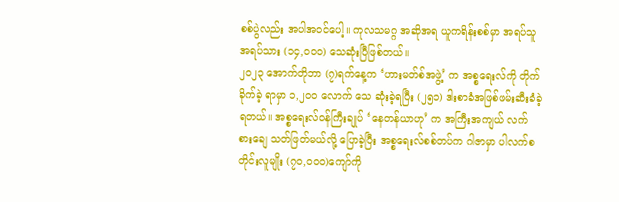စစ်ပွဲလည်း အပါအဝင်ပေါ့။ ကုလသမဂ္ဂ အဆိုအရ ယူကရိန်းစစ်မှာ အရပ်သူ အရပ်သား (၁၄,၀၀၀) သေဆုံးပြီဖြစ်တယ်။
၂၀၂၃ အောက်တိုဘာ (၇)ရက်နေ့က ‘ဟားမတ်စ်အဖွဲ့’ က အစ္စရေးလ်ကို တိုက်ခိုက်ခဲ့ ရာမှာ ၁,၂၀၀ လောက် သေ ဆုံးခဲ့ရပြီး (၂၅၁) ဒါးစာခံအဖြစ်ဖမ်းဆီးခံခဲ့ရတယ်။ အစ္စရေးလ်ဝန်ကြီးချုပ် ‘နေတန်ယာဟု’ က အကြီးအကျယ် လက်စားချေ သတ်ဖြတ်မယ်လို့ ပြောခဲ့ပြီး အစ္စရေးလ်စစ်တပ်က ဂါဇာမှာ ပါလက်စတိုင်းလူမျိုး (၇၀,၀၀၀)ကျော်ကို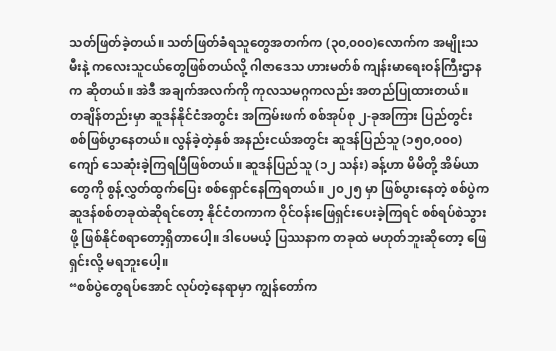သတ်ဖြတ်ခဲ့တယ်။ သတ်ဖြတ်ခံရသူတွေအတက်က (၃၀,၀၀၀)လောက်က အမျိုးသမီးနဲ့ ကလေးသူငယ်တွေဖြစ်တယ်လို့ ဂါဇာဒေသ ဟားမတ်စ် ကျန်းမာရေးဝန်ကြီးဌာနက ဆိုတယ်။ အဲဒီ အချက်အလက်ကို ကုလသမဂ္ဂကလည်း အတည်ပြုထားတယ်။
တချိန်တည်းမှာ ဆူဒန်နိုင်ငံအတွင်း အကြမ်းဖက် စစ်အုပ်စု ၂-ခုအကြား ပြည်တွင်းစစ်ဖြစ်ပွာနေတယ်။ လွန်ခဲ့တဲ့နှစ် အနည်းငယ်အတွင်း ဆူဒန်ပြည်သူ (၁၅၀,၀၀၀) ကျော် သေဆုံးခဲ့ကြရပြီဖြစ်တယ်။ ဆူဒန်ပြည်သူ (၁၂ သန်း) ခန့်ဟာ မိမိတို့ အိမ်ယာတွေကို စွန့်လွှတ်ထွက်ပြေး စစ်ရှောင်နေကြရတယ်။ ၂၀၂၅ မှာ ဖြစ်ပွားနေတဲ့ စစ်ပွဲက ဆူဒန်စစ်တခုထဲဆိုရင်တော့ နိုင်ငံတကာက ဝိုင်ဝန်းဖြေရှင်းပေးခဲ့ကြရင် စစ်ရပ်စဲသွားဖို့ ဖြစ်နိုင်စရာတော့ရှိတာပေါ့။ ဒါပေမယ့် ပြဿနာက တခုထဲ မဟုတ်ဘူးဆိုတော့ ဖြေရှင်းလို့ မရဘူးပေါ့။
“စစ်ပွဲတွေရပ်အောင် လုပ်တဲ့နေရာမှာ ကျွန်တော်က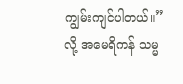ကျွမ်းကျင်ပါတယ်။” လို့ အမေရိကန် သမ္မ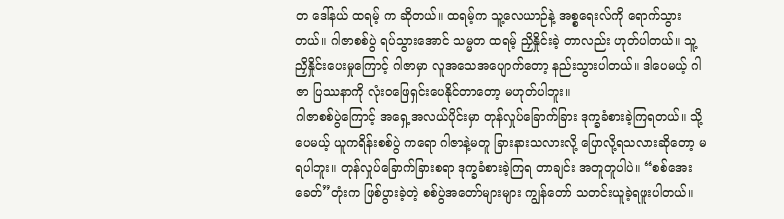တ ဒေါ်နယ် ထရမ့် က ဆိုတယ်။ ထရမ့်က သူ့လေယာဉ်နဲ့ အစ္စရေးလ်ကို ရောက်သွားတယ်။ ဂါဇာစစ်ပွဲ ရပ်သွားအောင် သမ္မတ ထရမ့် ညှိနှိုင်းခဲ့ တာလည်း ဟုတ်ပါတယ်။ သူ့ညှိနှိုင်းပေးမှုကြောင့် ဂါဇာမှာ လူအသေအပျောက်တော့ နည်းသွားပါတယ်။ ဒါပေမယ့် ဂါဇာ ပြဿနာကို လုံးဝဖြေရှင်းပေနိုင်တာတော့ မဟုတ်ပါဘူး။
ဂါဇာစစ်ပွဲကြောင့် အရှေ့အလယ်ပိုင်းမှာ တုန်လှုပ်ခြောက်ခြား ဒုက္ခခံစားခဲ့ကြရတယ်။ သို့ပေမယ့် ယူကရိန်းစစ်ပွဲ ကရော ဂါဇာနဲ့မတူ ခြားနားသလားလို့ ပြောလို့ရသလားဆိုတော့ မရပါဘူး။ တုန်လှုပ်ခြောက်ခြားစရာ ဒုက္ခခံစားခဲ့ကြရ တာချင်း အတူတူပါပဲ။ “စစ်အေးခေတ်”တုံးက ဖြစ်ပွားခဲ့တဲ့ စစ်ပွဲအတော်များများ ကျွန်တော် သတင်းယူခဲ့ရဖူးပါတယ်။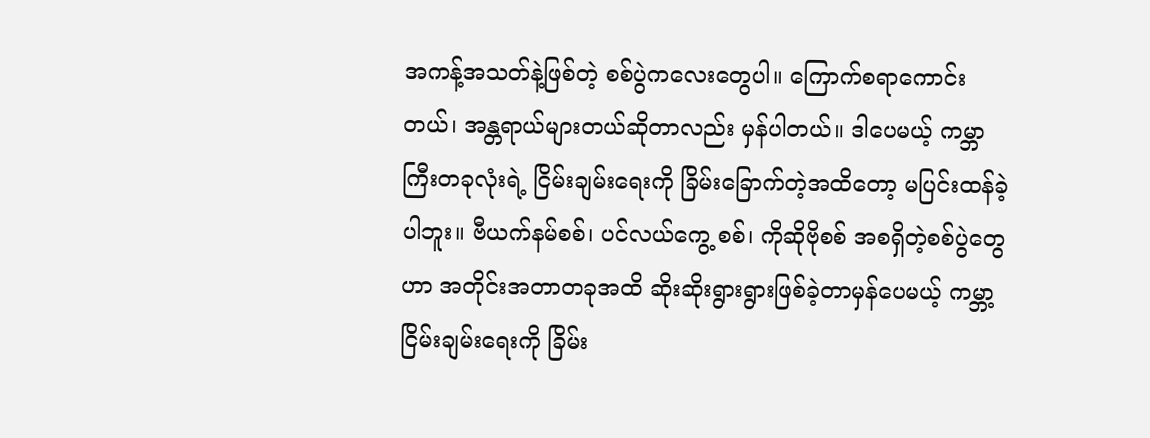အကန့်အသတ်နဲ့ဖြစ်တဲ့ စစ်ပွဲကလေးတွေပါ။ ကြောက်စရာကောင်းတယ်၊ အန္တရာယ်များတယ်ဆိုတာလည်း မှန်ပါတယ်။ ဒါပေမယ့် ကမ္ဘာကြီးတခုလုံးရဲ့ ငြိမ်းချမ်းရေးကို ခြိမ်းခြောက်တဲ့အထိတော့ မပြင်းထန်ခဲ့ပါဘူး။ ဗီယက်နမ်စစ်၊ ပင်လယ်ကွေ့ စစ်၊ ကိုဆိုဗိုစစ် အစရှိတဲ့စစ်ပွဲတွေဟာ အတိုင်းအတာတခုအထိ ဆိုးဆိုးရွားရွားဖြစ်ခဲ့တာမှန်ပေမယ့် ကမ္ဘာ့ငြိမ်းချမ်းရေးကို ခြိမ်း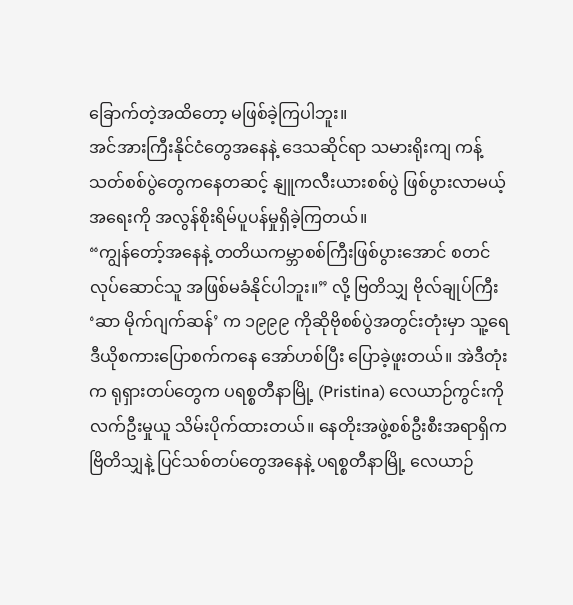ခြောက်တဲ့အထိတော့ မဖြစ်ခဲ့ကြပါဘူး။
အင်အားကြီးနိုင်ငံတွေအနေနဲ့ ဒေသဆိုင်ရာ သမားရိုးကျ ကန့်သတ်စစ်ပွဲတွေကနေတဆင့် နျူကလီးယားစစ်ပွဲ ဖြစ်ပွားလာမယ့်အရေးကို အလွန်စိုးရိမ်ပူပန်မှုရှိခဲ့ကြတယ်။
“ကျွန်တော့်အနေနဲ့ တတိယကမ္ဘာစစ်ကြီးဖြစ်ပွားအောင် စတင်လုပ်ဆောင်သူ အဖြစ်မခံနိုင်ပါဘူး။” လို့ ဗြတိသျှ ဗိုလ်ချုပ်ကြီး ‘ဆာ မိုက်ဂျက်ဆန်’ က ၁၉၉၉ ကိုဆိုဗိုစစ်ပွဲအတွင်းတုံးမှာ သူ့ရေဒီယိုစကားပြောစက်ကနေ အော်ဟစ်ပြီး ပြောခဲ့ဖူးတယ်။ အဲဒီတုံးက ရုရှားတပ်တွေက ပရစ္စတီနာမြို့ (Pristina) လေယာဉ်ကွင်းကို လက်ဦးမှုယူ သိမ်းပိုက်ထားတယ်။ နေတိုးအဖွဲ့စစ်ဦးစီးအရာရှိက ဗြိတိသျှနဲ့ ပြင်သစ်တပ်တွေအနေနဲ့ ပရစ္စတီနာမြို့ လေယာဉ်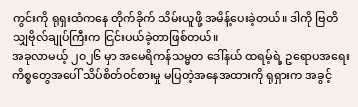ကွင်းကို ရုရှးထံကနေ တိုက်ခိုက် သိမ်းယူဖို့ အမိန့်ပေးခဲ့တယ်။ ဒါကို ဗြတိသျှဗိုလ်ချုပ်ကြီးက ငြင်းပယ်ခဲ့တာဖြစ်တယ်။
အခုလာမယ့် ၂၀၂၆ မှာ အမေရိကန်သမ္မတ ဒေါ်နယ် ထရမ့်ရဲ့ ဥရောပအရေးကိစ္စတွေအပေါ် သိပ်စိတ်ဝင်စားမှု မပြတဲ့အနေအထားကို ရုရှားက အခွင့်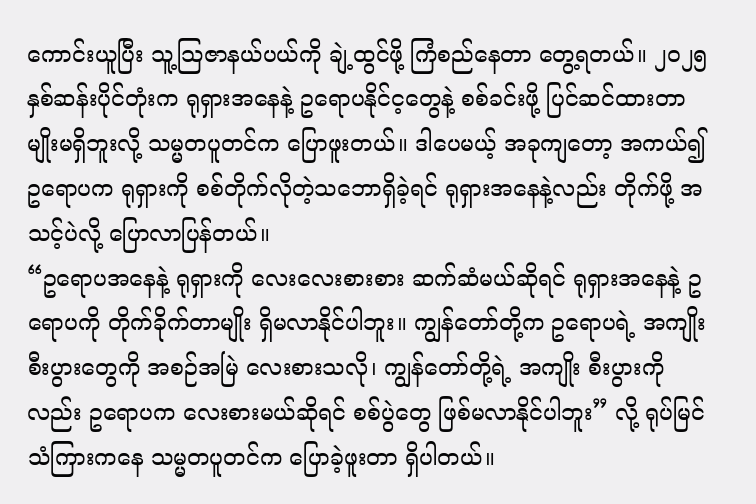ကောင်းယူပြီး သူ့သြဇာနယ်ပယ်ကို ချဲ့ထွင်ဖို့ ကြံစည်နေတာ တွေ့ရတယ်။ ၂၀၂၅ နှစ်ဆန်းပိုင်တုံးက ရုရှားအနေနဲ့ ဥရောပနိုင်င့တွေနဲ့ စစ်ခင်းဖို့ ပြင်ဆင်ထားတာမျိုးမရှိဘူးလို့ သမ္မတပူတင်က ပြောဖူးတယ်။ ဒါပေမယ့် အခုကျတော့ အကယ်၍ ဥရောပက ရုရှားကို စစ်တိုက်လိုတဲ့သဘောရှိခဲ့ရင် ရုရှားအနေနဲ့လည်း တိုက်ဖို့ အသင့်ပဲလို့ ပြောလာပြန်တယ်။
“ဥရောပအနေနဲ့ ရုရှားကို လေးလေးစားစား ဆက်ဆံမယ်ဆိုရင် ရုရှားအနေနဲ့ ဥရောပကို တိုက်ခိုက်တာမျိုး ရှိမလာနိုင်ပါဘူး။ ကျွန်တော်တို့က ဥရောပရဲ့ အကျိုးစီးပွားတွေကို အစဉ်အမြဲ လေးစားသလို၊ ကျွန်တော်တို့ရဲ့ အကျိုး စီးပွားကိုလည်း ဥရောပက လေးစားမယ်ဆိုရင် စစ်ပွဲတွေ ဖြစ်မလာနိုင်ပါဘူး” လို့ ရုပ်မြင်သံကြားကနေ သမ္မတပူတင်က ပြောခဲ့ဖူးတာ ရှိပါတယ်။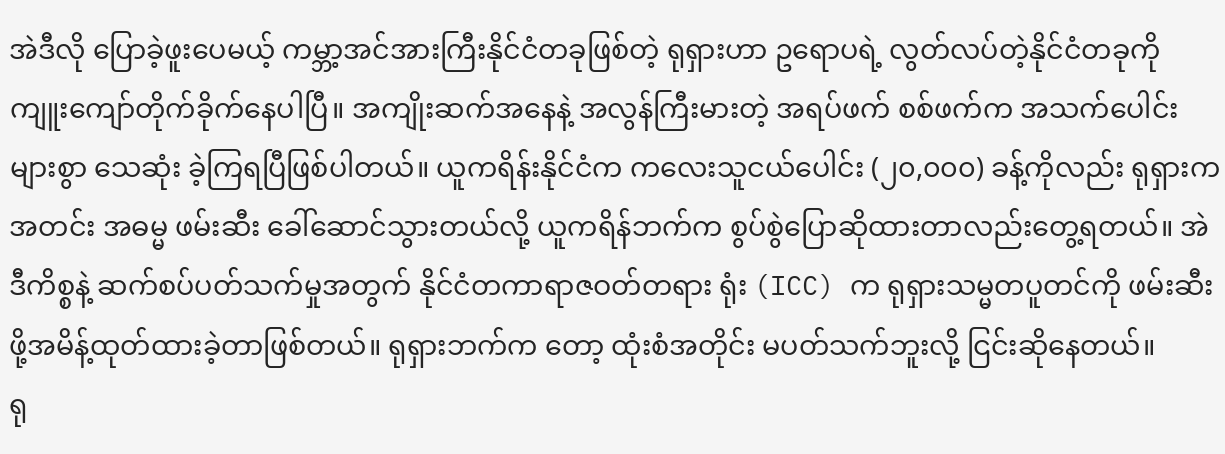အဲဒီလို ပြောခဲ့ဖူးပေမယ့် ကမ္ဘာ့အင်အားကြီးနိုင်ငံတခုဖြစ်တဲ့ ရုရှားဟာ ဥရောပရဲ့ လွတ်လပ်တဲ့နိုင်ငံတခုကို ကျူးကျော်တိုက်ခိုက်နေပါပြီ။ အကျိုးဆက်အနေနဲ့ အလွန်ကြီးမားတဲ့ အရပ်ဖက် စစ်ဖက်က အသက်ပေါင်းများစွာ သေဆုံး ခဲ့ကြရပြီဖြစ်ပါတယ်။ ယူကရိန်းနိုင်ငံက ကလေးသူငယ်ပေါင်း (၂၀,၀၀၀) ခန့်ကိုလည်း ရုရှားက အတင်း အဓမ္မ ဖမ်းဆီး ခေါ်ဆောင်သွားတယ်လို့ ယူကရိန်ဘက်က စွပ်စွဲပြောဆိုထားတာလည်းတွေ့ရတယ်။ အဲဒီကိစ္စနဲ့ ဆက်စပ်ပတ်သက်မှုအတွက် နိုင်ငံတကာရာဇဝတ်တရား ရုံး (ICC) က ရုရှားသမ္မတပူတင်ကို ဖမ်းဆီးဖို့အမိန့်ထုတ်ထားခဲ့တာဖြစ်တယ်။ ရုရှားဘက်က တော့ ထုံးစံအတိုင်း မပတ်သက်ဘူးလို့ ငြင်းဆိုနေတယ်။
ရု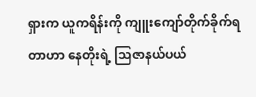ရှားက ယူကရိန်းကို ကျူးကျော်တိုက်ခိုက်ရတာဟာ နေတိုးရဲ့ သြဇာနယ်ပယ်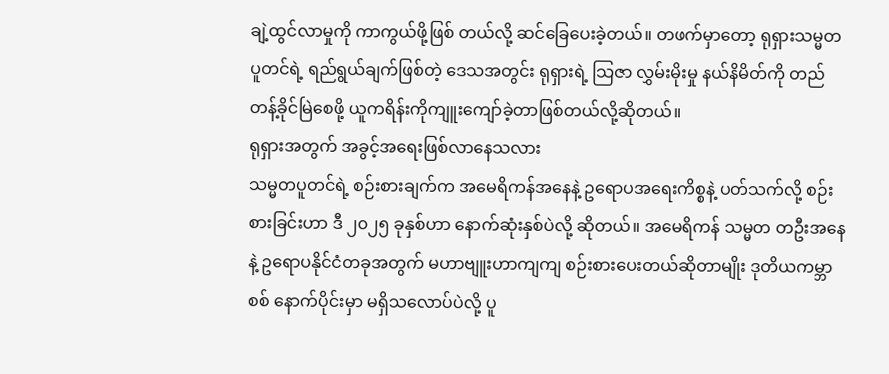ချဲ့ထွင်လာမှုကို ကာကွယ်ဖို့ဖြစ် တယ်လို့ ဆင်ခြေပေးခဲ့တယ်။ တဖက်မှာတော့ ရုရှားသမ္မတပူတင်ရဲ့ ရည်ရွယ်ချက်ဖြစ်တဲ့ ဒေသအတွင်း ရုရှားရဲ့ သြဇာ လွှမ်းမိုးမှု နယ်နိမိတ်ကို တည်တန့်ခိုင်မြဲစေဖို့ ယူကရိန်းကိုကျူးကျော်ခဲ့တာဖြစ်တယ်လို့ဆိုတယ်။
ရုရှားအတွက် အခွင့်အရေးဖြစ်လာနေသလား
သမ္မတပူတင်ရဲ့ စဉ်းစားချက်က အမေရိကန်အနေနဲ့ ဥရောပအရေးကိစ္စနဲ့ ပတ်သက်လို့ စဉ်းစားခြင်းဟာ ဒီ ၂၀၂၅ ခုနှစ်ဟာ နောက်ဆုံးနှစ်ပဲလို့ ဆိုတယ်။ အမေရိကန် သမ္မတ တဦးအနေနဲ့ ဥရောပနိုင်ငံတခုအတွက် မဟာဗျူးဟာကျကျ စဉ်းစားပေးတယ်ဆိုတာမျိုး ဒုတိယကမ္ဘာစစ် နောက်ပိုင်းမှာ မရှိသလောပ်ပဲလို့ ပူ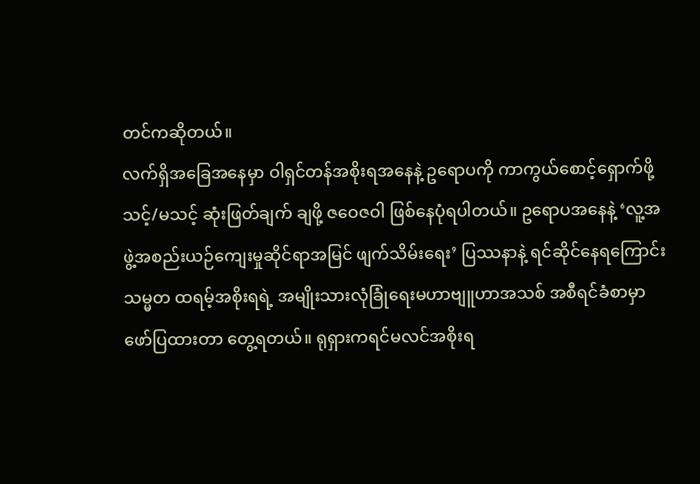တင်ကဆိုတယ်။
လက်ရှိအခြေအနေမှာ ဝါရှင်တန်အစိုးရအနေနဲ့ ဥရောပကို ကာကွယ်စောင့်ရှောက်ဖို့ သင့်/မသင့် ဆုံးဖြတ်ချက် ချဖို့ ဇဝေဇဝါ ဖြစ်နေပုံရပါတယ်။ ဥရောပအနေနဲ့ ‘လူ့အဖွဲ့အစည်းယဉ်ကျေးမှုဆိုင်ရာအမြင် ဖျက်သိမ်းရေး’ ပြဿနာနဲ့ ရင်ဆိုင်နေရကြောင်း သမ္မတ ထရမ့်အစိုးရရဲ့ အမျိုးသားလုံခြုံရေးမဟာဗျူဟာအသစ် အစီရင်ခံစာမှာ ဖော်ပြထားတာ တွေ့ရတယ်။ ရုရှားကရင်မလင်အစိုးရ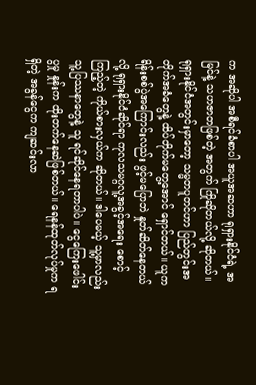က အဆိုပါ အစီရင်ခံစာပါ အယူအဆဟာ ရုရှားနိုင်ငံရဲ့ အမြင်နဲ့ သဟဇာတဖြစ်တဲ့ အတွက် ကြိုဆိုတယ်လို့ ဆိုတယ်။
ရုရှားနိုင်ငံအတွင်းမှာတော့ သမ္မတပူတင်ဟာ ပြည်တွင်းအတိုက်အခံတွေနဲ့ ထိပ်တိုက်မတွေ့အောင် ရှောင်တယ်။ ယူကရိန်းစစ်ပွဲအကြောင်းလည်း ဖွင့်မပြောဘဲ နှုတ်ဆိတ်နေတယ်လို့ ရုရှားနိုင်ငံဆိုင်ရာ ကုလသမဂ္ဂလူ့အခွင့်အရေး စောင့် ကြည့်တဲ့ ကိုယ်စားလှယ်က ဆိုတယ်။ ဒါပေမယ့် သူ့မှာလည်း သူ့ပြဿနာတွေနဲ့ သူ ရင်ဆိုင်နေရတာပါပဲ။ ငွေကြေးဖေါင်းပွမှု နှုန်းက ထိုးတက်နေဆဲဖြစ်တယ်။ ရေနန်ထုတ်လုပ်မှုက ရရှိတဲ့ အခွန်ငွေက ကျဆင်းလာ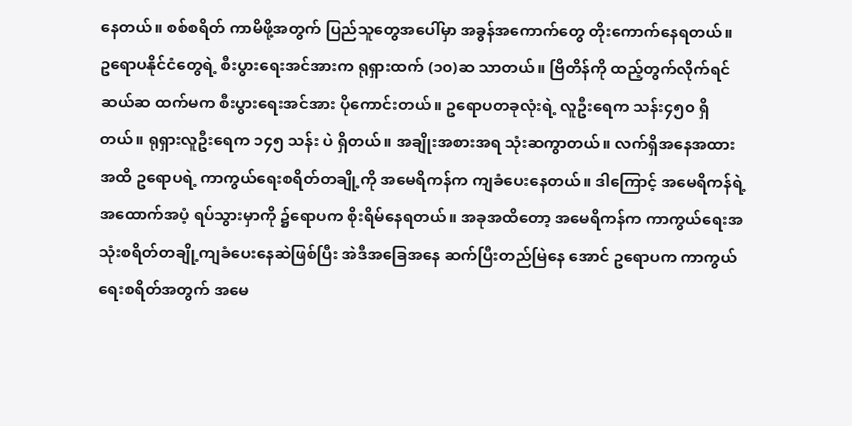နေတယ်။ စစ်စရိတ် ကာမိဖို့အတွက် ပြည်သူတွေအပေါ်မှာ အခွန်အကောက်တွေ တိုးကောက်နေရတယ်။
ဥရောပနိုင်ငံတွေရဲ့ စီးပွားရေးအင်အားက ရုရှားထက် (၁၀)ဆ သာတယ်။ ဗြိတိန်ကို ထည့်တွက်လိုက်ရင် ဆယ်ဆ ထက်မက စီးပွားရေးအင်အား ပိုကောင်းတယ်။ ဥရောပတခုလုံးရဲ့ လူဦးရေက သန်း၄၅၀ ရှိတယ်။ ရုရှားလူဦးရေက ၁၄၅ သန်း ပဲ ရှိတယ်။ အချိုးအစားအရ သုံးဆကွာတယ်။ လက်ရှိအနေအထားအထိ ဥရောပရဲ့ ကာကွယ်ရေးစရိတ်တချို့ကို အမေရိကန်က ကျခံပေးနေတယ်။ ဒါကြောင့် အမေရိကန်ရဲ့ အထောက်အပံ့ ရပ်သွားမှာကို ၌ရောပက စိုးရိမ်နေရတယ်။ အခုအထိတော့ အမေရိကန်က ကာကွယ်ရေးအသုံးစရိတ်တချို့ကျခံပေးနေဆဲဖြစ်ပြီး အဲဒီအခြေအနေ ဆက်ပြီးတည်မြဲနေ အောင် ဥရောပက ကာကွယ်ရေးစရိတ်အတွက် အမေ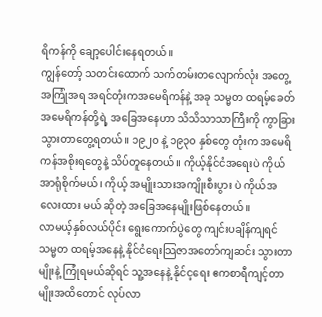ရိကန်ကို ချော့ပေါင်းနေရတယ်။
ကျွန်တော့် သတင်းထောက် သက်တမ်းတလျောက်လုံး အတွေ့အကြုံအရ အရင်တုံးကအမေရိကန်နဲ့ အခု သမ္မတ ထရမ့်ခေတ် အမေရိကန်တို့ရဲ့ အခြေအနေဟာ သိသိသာသာကြီးကို ကွာခြားသွားတာတွေ့ရတယ်။ ၁၉၂၀ နဲ့ ၁၉၃၀ နှစ်တွေ တုံးက အမေရိကန်အစိုးရတွေနဲ့ သိပ်တူနေတယ်။ ကိုယ့်နိုင်ငံအရေးပဲ ကိုယ် အာရုံစိုက်မယ်၊ ကိုယ့် အမျိုးသားအကျိုးစီးပွား ပဲ ကိုယ်အလေးထား မယ် ဆိုတဲ့ အခြေအနေမျိုးဖြစ်နေတယ်။
လာမယ့်နှစ်လယ်ပိုင်း ရွေးကောက်ပွဲတွေ ကျင်းပချိန်ကျရင် သမ္မတ ထရမ့်အနေနဲ့ နိုင်ငံရေးသြဇာအတော်ကျဆင်း သွားတာမျိုးနဲ့ ကြုံရမယ်ဆိုရင် သူ့အနေနဲ့ နိုင်င့ရေး ဧကစာရီကျင့်တာမျိုးအထိတောင် လုပ်လာ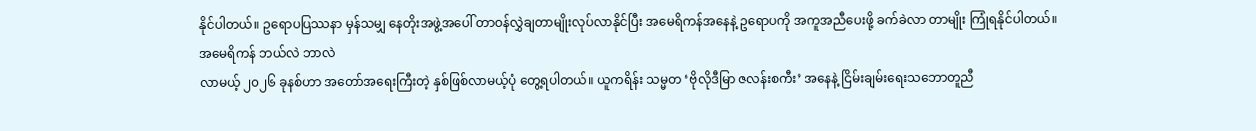နိုင်ပါတယ်။ ဥရောပပြဿနာ မှန်သမျှ နေတိုးအဖွဲ့အပေါ် တာဝန်လွှဲချတာမျိုးလုပ်လာနိုင်ပြီး အမေရိကန်အနေနဲ့ ဥရောပကို အကူအညီပေးဖို့ ခက်ခဲလာ တာမျိုး ကြုံရနိုင်ပါတယ်။
အမေရိကန် ဘယ်လဲ ဘာလဲ
လာမယ့် ၂၀၂၆ ခုနစ်ဟာ အတော်အရေးကြီးတဲ့ နှစ်ဖြစ်လာမယ့်ပုံ တွေ့ရပါတယ်။ ယူကရိန်း သမ္မတ ‘ဗိုလိုဒီမြာ ဇလန်းစကီး’ အနေနဲ့ ငြိမ်းချမ်းရေးသဘောတူညီ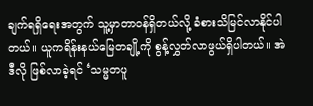ချက်ရရှိရေးအတွက် သူ့မှာတာဝန်ရှိတယ်လို့ ခံစားသိမြင်လာနိုင်ပါတယ်။ ယူကရိန်းနယ်မြေတချို့ကို စွန့်လွှတ်လာဖွယ်ရှိပါတယ်။ အဲဒီလို ဖြစ်လာခဲ့ရင် ‘သမ္မတပူ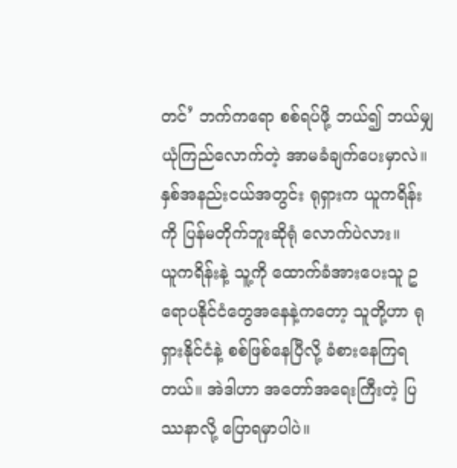တင်’ ဘက်ကရော စစ်ရပ်ဖို့ ဘယ်၍ ဘယ်မျှ ယုံကြည်လောက်တဲ့ အာမခံချက်ပေးမှာလဲ။ နှစ်အနည်းငယ်အတွင်း ရုရှားက ယူကရိန်းကို ပြန်မတိုက်ဘူးဆိုရုံ လောက်ပဲလား။
ယူကရိန်းနဲ့ သူ့ကို ထောက်ခံအားပေးသူ ဥရောပနိုင်ငံတွေအနေနဲ့ကတော့ သူတို့ဟာ ရုရှားနိုင်ငံနဲ့ စစ်ဖြစ်နေပြီလို့ ခံစားနေကြရတယ်။ အဲဒါဟာ အတော်အရေးကြီးတဲ့ ပြဿနာလို့ ပြောရမှာပါပဲ။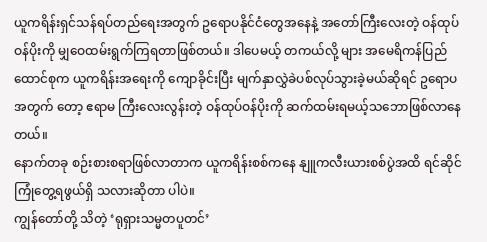ယူကရိန်းရှင်သန်ရပ်တည်ရေးအတွက် ဥရောပနိုင်ငံတွေအနေနဲ့ အတော်ကြီးလေးတဲ့ ဝန်ထုပ်ဝန်ပိုးကို မျှဝေထမ်းရွက်ကြရတာဖြစ်တယ်။ ဒါပေမယ့် တကယ်လို့ များ အမေရိကန်ပြည်ထောင်စုက ယူကရိန်းအရေးကို ကျောခိုင်းပြီး မျက်နှာလွှဲခဲပစ်လုပ်သွားခဲ့မယ်ဆိုရင် ဥရောပအတွက် တော့ ဧရာမ ကြီးလေးလွန်းတဲ့ ဝန်ထုပ်ဝန်ပိုးကို ဆက်ထမ်းရမယ့်သဘောဖြစ်လာနေတယ်။
နောက်တခု စဉ်းစားစရာဖြစ်လာတာက ယူကရိန်းစစ်ကနေ နျူကလီးယားစစ်ပွဲအထိ ရင်ဆိုင်ကြုံတွေ့ရဖွယ်ရှိ သလားဆိုတာ ပါပဲ။
ကျွန်တော်တို့ သိတဲ့ ‘ရုရှားသမ္မတပူတင်’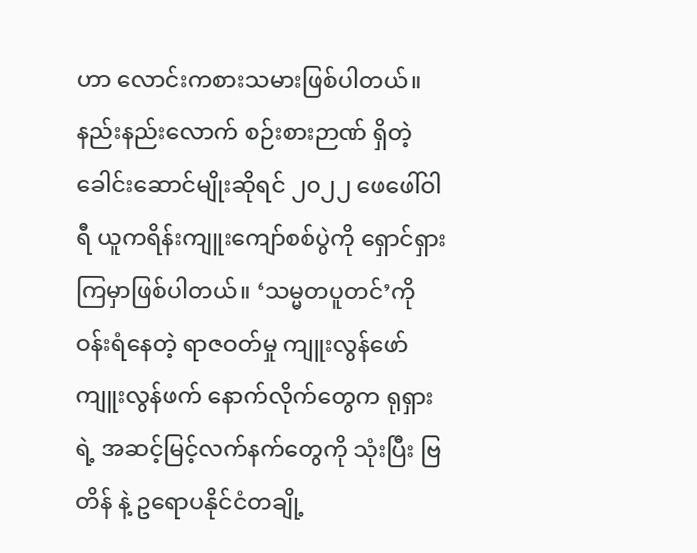ဟာ လောင်းကစားသမားဖြစ်ပါတယ်။ နည်းနည်းလောက် စဉ်းစားဉာဏ် ရှိတဲ့ ခေါင်းဆောင်မျိုးဆိုရင် ၂၀၂၂ ဖေဖေါ်ဝါရီ ယူကရိန်းကျူးကျော်စစ်ပွဲကို ရှောင်ရှားကြမှာဖြစ်ပါတယ်။ ‘သမ္မတပူတင်’ကို ဝန်းရံနေတဲ့ ရာဇဝတ်မှု ကျူးလွန်ဖော်ကျူးလွန်ဖက် နောက်လိုက်တွေက ရုရှားရဲ့ အဆင့်မြင့်လက်နက်တွေကို သုံးပြီး ဗြတိန် နဲ့ ဥရောပနိုင်ငံတချို့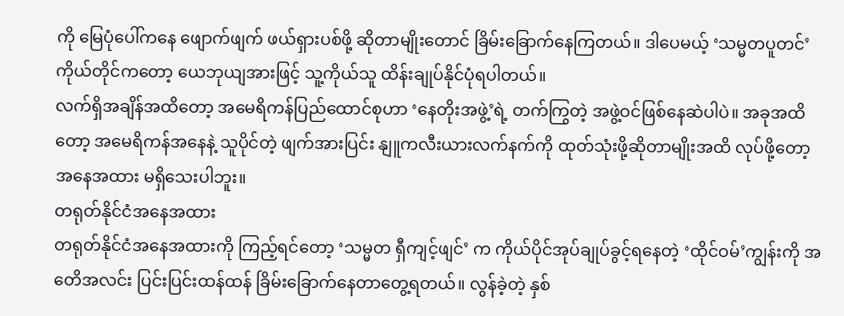ကို မြေပုံပေါ်ကနေ ဖျောက်ဖျက် ဖယ်ရှားပစ်ဖို့ ဆိုတာမျိုးတောင် ခြိမ်းခြောက်နေကြတယ်။ ဒါပေမယ့် ‘သမ္မတပူတင်’ကိုယ်တိုင်ကတော့ ယေဘုယျအားဖြင့် သူ့ကိုယ်သူ ထိန်းချုပ်နိုင်ပုံရပါတယ်။
လက်ရှိအချိန်အထိတော့ အမေရိကန်ပြည်ထောင်စုဟာ ‘နေတိုးအဖွဲ့’ရဲ့ တက်ကြွတဲ့ အဖွဲ့ဝင်ဖြစ်နေဆဲပါပဲ။ အခုအထိတော့ အမေရိကန်အနေနဲ့ သူပိုင်တဲ့ ဖျက်အားပြင်း နျူကလီးယားလက်နက်ကို ထုတ်သုံးဖို့ဆိုတာမျိုးအထိ လုပ်ဖို့တော့ အနေအထား မရှိသေးပါဘူး။
တရုတ်နိုင်ငံအနေအထား
တရုတ်နိုင်ငံအနေအထားကို ကြည့်ရင်တော့ ‘သမ္မတ ရှီကျင့်ဖျင်’ က ကိုယ်ပိုင်အုပ်ချုပ်ခွင့်ရနေတဲ့ ‘ထိုင်ဝမ်’ကျွန်းကို အတေိအလင်း ပြင်းပြင်းထန်ထန် ခြိမ်းခြောက်နေတာတွေ့ရတယ်။ လွန်ခဲ့တဲ့ နှစ်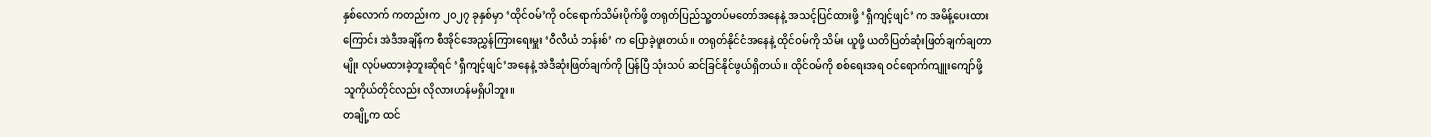နှစ်လောက် ကတည်းက ၂၀၂၇ ခုနှစ်မှာ ‘ထိုင်ဝမ်’ကို ဝင်ရောက်သိမ်းပိုက်ဖို့ တရုတ်ပြည်သူ့တပ်မတော်အနေနဲ့ အသင့်ပြင်ထားဖို့ ‘ရှီကျင့်ဖျင်’ က အမိန့်ပေးထား ကြောင်း အဲဒီအချိန်က စီအိုင်အေညွှန်ကြားရေးမှူး ‘ဝီလီယံ ဘန်းစ်’ က ပြောခဲ့ဖူးတယ်။ တရုတ်နိုင်ငံအနေနဲ့ ထိုင်ဝမ်ကို သိမ်း ယူဖို့ ယတိပြတ်ဆုံးဖြတ်ချက်ချတာမျိုး လုပ်မထားခဲ့ဘူးဆိုရင် ‘ရှီကျင့်ဖျင်’အနေနဲ့ အဲဒီဆုံးဖြတ်ချက်ကို ပြန်ပြီ သုံးသပ် ဆင်ခြင်နိုင်ဖွယ်ရှိတယ်။ ထိုင်ဝမ်ကို စစ်ရေးအရ ဝင်ရောက်ကျူးကျော်ဖို့ သူကိုယ်တိုင်လည်း လိုလားဟန်မရှိပါဘူး။
တချို့က ထင်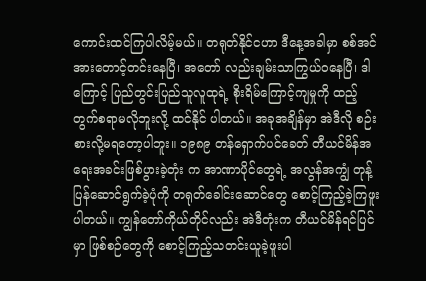ကောင်းထင်ကြပါလိမ့်မယ်။ တရုတ်နိုင်ငဟာ ဒီနေ့အခါမှာ စစ်အင်အားတောင့်တင်းနေပြီ၊ အတော် လည်းချမ်းသာကြွယ်ဝနေပြီ၊ ဒါကြောင့် ပြည်တွင်းပြည်သူလူထုရဲ့ စိုးရိမ်ကြောင့်ကျမှုကို ထည့်တွက်စရာမလိုဘူးလို့ ထင်နိုင် ပါတယ်။ အခုအချိန်မှာ အဲဒီလို စဉ်းစားလို့မရတော့ပါဘူး။ ၁၉၈၉ တန်ရှောက်ပင်ခေတ် တီယင်မိန်အရေးအခင်းဖြစ်ပွားခဲ့တုံး က အာဏာပိုင်တွေရဲ့ အလွန်အကျွံ တုန့်ပြန်ဆောင်ရွက်ခဲ့ပုံကို တရုတ်ခေါင်းဆောင်တွေ စောင့်ကြည့်ခဲ့ကြဖူးပါတယ်။ ကျွန်တော်ကိုယ်တိုင်လည်း အဲဒီတုံးက တီယင်မိန်ရင်ပြင်မှာ ဖြစ်စဉ်တွေကို စောင့်ကြည့်သတင်းယူခဲ့ဖူးပါ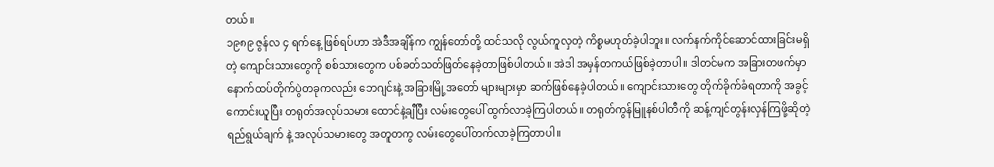တယ်။
၁၉၈၉ ဇွန်လ ၄ ရက်နေ့ ဖြစ်ရပ်ဟာ အဲဒီအချိန်က ကျွန်တော်တို့ ထင်သလို လွယ်ကူလှတဲ့ ကိစ္စမဟုတ်ခဲ့ပါဘူး။ လက်နက်ကိုင်ဆောင်ထားခြင်းမရှိတဲ့ ကျောင်းသားတွေကို စစ်သားတွေက ပစ်ခတ်သတ်ဖြတ်နေခဲ့တာဖြစ်ပါတယ်။ အဲဒါ အမှန်တကယ်ဖြစ်ခဲ့တာပါ။ ဒါတင်မက အခြားတဖက်မှာ နောက်ထပ်တိုက်ပွဲတခုကလည်း ဘေဂျင်းနဲ့ အခြားမြို့အတော် များများမှာ ဆက်ဖြစ်နေခဲ့ပါတယ်။ ကျောင်းသားတွေ တိုက်ခိုက်ခံရတာကို အခွင့်ကောင်းယူပြီး တရုတ်အလုပ်သမား ထောင်နဲ့ချီပြီး လမ်းတွေပေါ် ထွက်လာခဲ့ကြပါတယ်။ တရုတ်ကွန်မြူနစ်ပါတီကို ဆန့်ကျင်တွန်းလှန်ကြဖို့ဆိုတဲ့ ရည်ရွယ်ချက် နဲ့ အလုပ်သမားတွေ အတူတကွ လမ်းတွေပေါ်တက်လာခဲ့ကြတာပါ။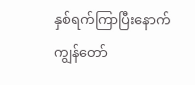နှစ်ရက်ကြာပြီးနောက် ကျွန်တော်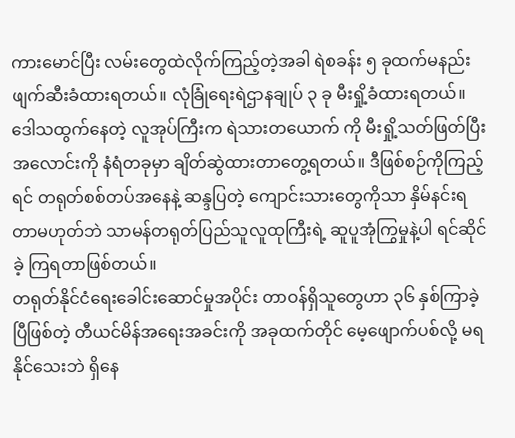ကားမောင်ပြီး လမ်းတွေထဲလိုက်ကြည့်တဲ့အခါ ရဲစခန်း ၅ ခုထက်မနည်း ဖျက်ဆီးခံထားရတယ်။ လုံခြုံရေးရဲဌာနချုပ် ၃ ခု မီးရှို့ခံထားရတယ်။ ဒေါသထွက်နေတဲ့ လူအုပ်ကြီးက ရဲသားတယောက် ကို မီးရှို့သတ်ဖြတ်ပြီး အလောင်းကို နံရံတခုမှာ ချိတ်ဆွဲထားတာတွေ့ရတယ်။ ဒီဖြစ်စဉ်ကိုကြည့်ရင် တရုတ်စစ်တပ်အနေနဲ့ ဆန္ဒပြတဲ့ ကျောင်းသားတွေကိုသာ နှိမ်နင်းရတာမဟုတ်ဘဲ သာမန်တရုတ်ပြည်သူလူထုကြီးရဲ့ ဆူပူအုံကြွမှုနဲ့ပါ ရင်ဆိုင်ခဲ့ ကြရတာဖြစ်တယ်။
တရုတ်နိုင်ငံရေးခေါင်းဆောင်မှုအပိုင်း တာဝန်ရှိသူတွေဟာ ၃၆ နှစ်ကြာခဲ့ပြီဖြစ်တဲ့ တီယင်မိန်အရေးအခင်းကို အခုထက်တိုင် မေ့ဖျောက်ပစ်လို့ မရနိုင်သေးဘဲ ရှိနေ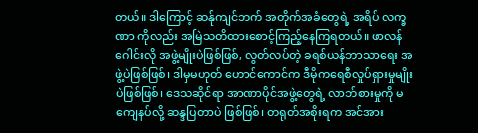တယ်။ ဒါကြောင့် ဆန်ုကျင်ဘက် အတိုက်အခံတွေရဲ့ အရိပ် လက္ခဏာ ကိုလည်း အမြဲသတိထားစောင့်ကြည့်နေကြရတယ်။ ဖာလန်ဂေါင်းလို အဖွဲ့မျိုးပဲဖြစ်ဖြစ်, လွတ်လပ်တဲ့ ခရစ်ယန်ဘာသာရေး အဖွဲ့ပဲဖြစ်ဖြစ်၊ ဒါမှမဟုတ် ဟောင်ကောင်က ဒီမိုကရေစီလှုပ်ရှားမှုမျိုးပဲဖြစ်ဖြစ်၊ ဒေသဆိုင်ရာ အာဏာပိုင်အဖွဲ့တွေရဲ့ လာဘ်စားမှုကို မကျေနပ်လို့ ဆန္ဒပြတာပဲ ဖြစ်ဖြစ်၊ တရုတ်အစိုးရက အင်အား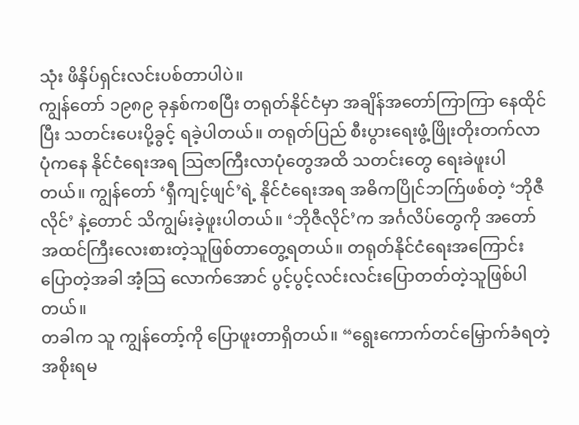သုံး ဖိနှိပ်ရှင်းလင်းပစ်တာပါပဲ။
ကျွန်တော် ၁၉၈၉ ခုနှစ်ကစပြီး တရုတ်နိုင်ငံမှာ အချိန်အတော်ကြာကြာ နေထိုင်ပြီး သတင်းပေးပို့ခွင့် ရခဲ့ပါတယ်။ တရုတ်ပြည် စီးပွားရေးဖွံ့ဖြိုးတိုးတက်လာပုံကနေ နိုင်ငံရေးအရ သြဇာကြီးလာပုံတွေအထိ သတင်းတွေ ရေးခဲဖူးပါတယ်။ ကျွန်တော် ‘ရှီကျင့်ဖျင်’ရဲ့ နိုင်ငံရေးအရ အဓိကပြိုင်ဘက်ြဖစ်တဲ့ ‘ဘိုဇီလိုင်’ နဲ့တောင် သိကျွမ်းခဲ့ဖူးပါတယ်။ ‘ဘိုဇီလိုင်’က အင်္ဂလိပ်တွေကို အတော်အထင်ကြီးလေးစားတဲ့သူဖြစ်တာတွေ့ရတယ်။ တရုတ်နိုင်ငံရေးအကြောင်း ပြောတဲ့အခါ အံ့သြ လောက်အောင် ပွင့်ပွင့်လင်းလင်းပြောတတ်တဲ့သူဖြစ်ပါတယ်။
တခါက သူ ကျွန်တော့်ကို ပြောဖူးတာရှိတယ်။ “ရွေးကောက်တင်မြှောက်ခံရတဲ့ အစိုးရမ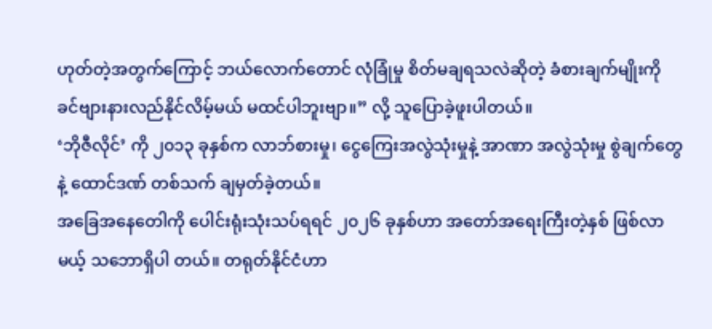ဟုတ်တဲ့အတွက်ကြောင့် ဘယ်လောက်တောင် လုံခြုံမှု စိတ်မချရသလဲဆိုတဲ့ ခံစားချက်မျိုးကို ခင်ဗျားနားလည်နိုင်လိမ့်မယ် မထင်ပါဘူးဗျာ။” လို့ သူပြောခဲ့ဖူးပါတယ်။
‘ဘိုဇီလိုင်’ ကို ၂၀၁၃ ခုနှစ်က လာဘ်စားမှု၊ ငွေကြေးအလွဲသုံးမှုနဲ့ အာဏာ အလွဲသုံးမှု စွဲချက်တွေနဲ့ ထောင်ဒဏ် တစ်သက် ချမှတ်ခဲ့တယ်။
အခြေအနေတေါကို ပေါင်းရုံးသုံးသပ်ရရင် ၂၀၂၆ ခုနှစ်ဟာ အတော်အရေးကြီးတဲ့နှစ် ဖြစ်လာမယ့် သဘောရှိပါ တယ်။ တရုတ်နိုင်ငံဟာ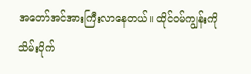အတော်အင်အားကြီးလာနေတယ်။ ထိုင်ဝမ်ကျွန်းကို သိမ်းပိုက်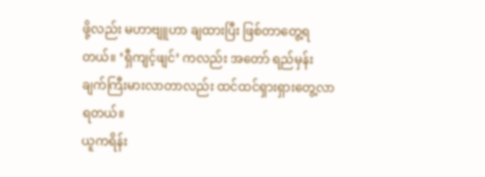ဖို့လည်း မဟာဗျူဟာ ချထားပြီး ဖြစ်တာတွေ့ရတယ်။ ‘ရှီကျင့်ဖျင်’ ကလည်း အတော် ရည်မှန်းချက်ကြီးမားလာတာလည်း ထင်ထင်ရှားရှားတွေ့လာရတယ်။
ယူကရိန်း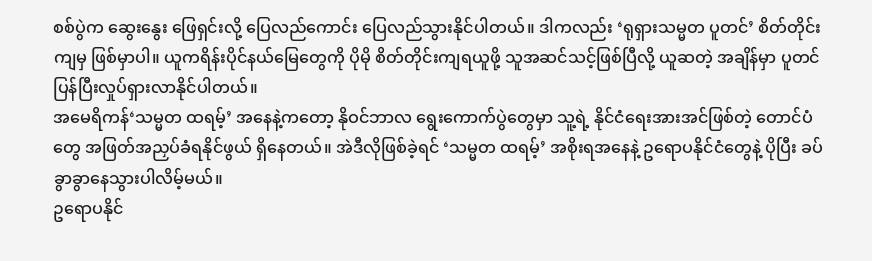စစ်ပွဲက ဆွေးနွေး ဖြေရှင်းလို့ ပြေလည်ကောင်း ပြေလည်သွားနိုင်ပါတယ်။ ဒါကလည်း ‘ရုရှားသမ္မတ ပူတင်’ စိတ်တိုင်းကျမှ ဖြစ်မှာပါ။ ယူကရိန်းပိုင်နယ်မြေတွေကို ပိုမို စိတ်တိုင်းကျရယူဖို့ သူအဆင်သင့်ဖြစ်ပြီလို့ ယူဆတဲ့ အချိန်မှာ ပူတင် ပြန်ပြီးလှုပ်ရှားလာနိုင်ပါတယ်။
အမေရိကန်‘သမ္မတ ထရမ့်’ အနေနဲ့ကတော့ နိုဝင်ဘာလ ရွေးကောက်ပွဲတွေမှာ သူ့ရဲ့ နိုင်ငံရေးအားအင်ဖြစ်တဲ့ တောင်ပံတွေ အဖြတ်အညှပ်ခံရနိုင်ဖွယ် ရှိနေတယ်။ အဲဒီလိုဖြစ်ခဲ့ရင် ‘သမ္မတ ထရမ့်’ အစိုးရအနေနဲ့ ဥရောပနိုင်ငံတွေနဲ့ ပိုပြီး ခပ်ခွာခွာနေသွားပါလိမ့်မယ်။
ဥရောပနိုင်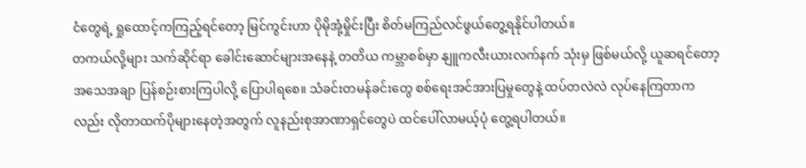ငံတွေရဲ့ ရှုထောင့်ကကြည့်ရင်တော့ မြင်ကွင်းဟာ ပိုမိုအုံ့မှိုင်းပြီး စိတ်မကြည်လင်ဖွယ်တွေ့ရနိုင်ပါတယ်။
တကယ်လို့များ သက်ဆိုင်ရာ ခေါင်းဆောင်များအနေနဲ့ တတိယ ကမ္ဘာစစ်မှာ နျူကလီးယားလက်နက် သုံးမှ ဖြစ်မယ်လို့ ယူဆရင်တော့ အသေအချာ ပြန်စဉ်းစားကြပါလို့ ပြောပါရစေ။ သံခင်းတမန်ခင်းတွေ စစ်ရေးအင်အားပြမှုတွေနဲ့ ထပ်တလဲလဲ လုပ်နေကြတာကလည်း လိုတာထက်ပိုများနေတဲ့အတွက် လူနည်းစုအာဏာရှင်တွေပဲ ထင်ပေါ်လာမယ့်ပုံ တွေ့ရပါတယ်။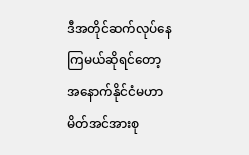ဒီအတိုင်ဆက်လုပ်နေကြမယ်ဆိုရင်တော့ အနောက်နိုင်ငံမဟာမိတ်အင်အားစု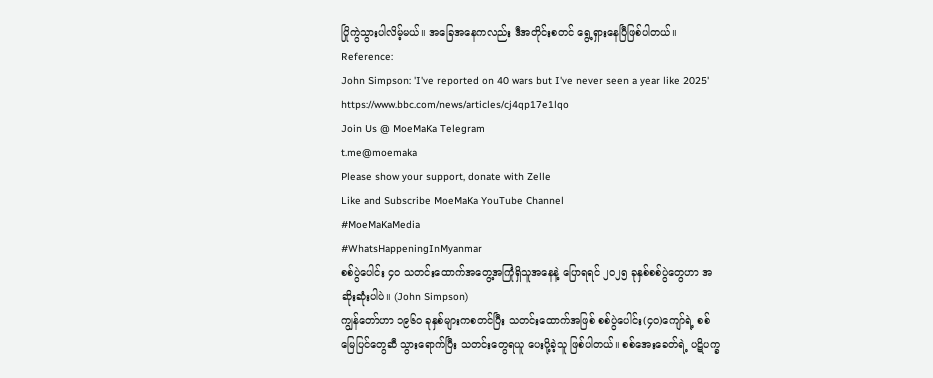ပြိုကွဲသွားပါလိမ့်မယ်။ အခြေအနေကလည်း ဒီအတိုင်းစတင် ရွေ့ရှားနေပြီဖြစ်ပါတယ်။
Reference:
John Simpson: 'I've reported on 40 wars but I've never seen a year like 2025' https://www.bbc.com/news/articles/cj4qp17e1lqo
Join Us @ MoeMaKa Telegram
t.me@moemaka
Please show your support, donate with Zelle
Like and Subscribe MoeMaKa YouTube Channel
#MoeMaKaMedia
#WhatsHappeningInMyanmar
စစ်ပွဲပေါင်း ၄၀ သတင်းထောက်အတွေ့အကြုံရှိသူအနေနဲ့ ပြောရရင် ၂၀၂၅ ခုနှစ်စစ်ပွဲတွေဟာ အဆိုးဆုံးပါပဲ။ (John Simpson)
ကျွန်တော်ဟာ ၁၉၆၀ ခုနှစ်များကစတင်ပြီး သတင်းထောက်အဖြစ် စစ်ပွဲပေါင်း(၄၀)ကျော်ရဲ့ စစ်မြေပြင်တွေဆီ သွားရောက်ပြီး သတင်းတွေရယူ ပေးပို့ခဲ့သူ ဖြစ်ပါတယ်။ စစ်အေးခေတ်ရဲ့ ပဋိပက္ခ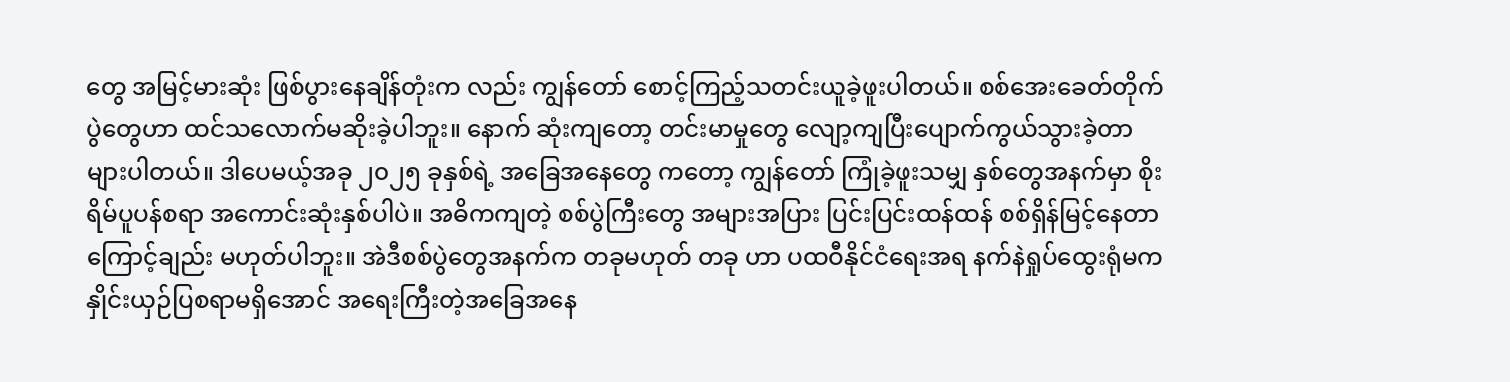တွေ အမြင့်မားဆုံး ဖြစ်ပွားနေချိန်တုံးက လည်း ကျွန်တော် စောင့်ကြည့်သတင်းယူခဲ့ဖူးပါတယ်။ စစ်အေးခေတ်တိုက်ပွဲတွေဟာ ထင်သလောက်မဆိုးခဲ့ပါဘူး။ နောက် ဆုံးကျတော့ တင်းမာမှုတွေ လျော့ကျပြီးပျောက်ကွယ်သွားခဲ့တာ များပါတယ်။ ဒါပေမယ့်အခု ၂၀၂၅ ခုနှစ်ရဲ့ အခြေအနေတွေ ကတော့ ကျွန်တော် ကြုံခဲ့ဖူးသမျှ နှစ်တွေအနက်မှာ စိုးရိမ်ပူပန်စရာ အကောင်းဆုံးနှစ်ပါပဲ။ အဓိကကျတဲ့ စစ်ပွဲကြီးတွေ အများအပြား ပြင်းပြင်းထန်ထန် စစ်ရှိန်မြင့်နေတာကြောင့်ချည်း မဟုတ်ပါဘူး။ အဲဒီစစ်ပွဲတွေအနက်က တခုမဟုတ် တခု ဟာ ပထဝီနိုင်ငံရေးအရ နက်နဲရှုပ်ထွေးရုံမက နှိုင်းယှဉ်ပြစရာမရှိအောင် အရေးကြီးတဲ့အခြေအနေ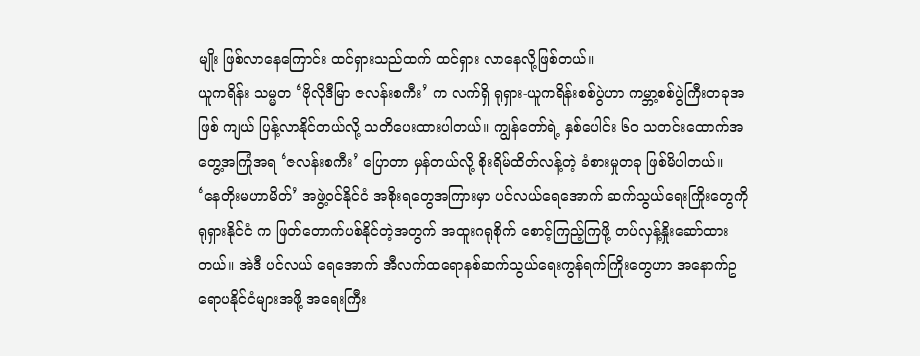မျိုး ဖြစ်လာနေကြောင်း ထင်ရှားသည်ထက် ထင်ရှား လာနေလို့ဖြစ်တယ်။
ယူကရိန်း သမ္မတ ‘ဗိုလိုဒီမြာ ဇလန်းစကီး’ က လက်ရှိ ရုရှား-ယူကရိန်းစစ်ပွဲဟာ ကမ္ဘာ့စစ်ပွဲကြီးတခုအဖြစ် ကျယ် ပြန့်လာနိုင်တယ်လို့ သတိပေးထားပါတယ်။ ကျွန်တော်ရဲ့ နှစ်ပေါင်း ၆၀ သတင်းထောက်အတွေ့အကြုံအရ ‘ဇလန်းစကီး’ ပြောတာ မှန်တယ်လို့ စိုးရိမ်ထိတ်လန့်တဲ့ ခံစားမှုတခု ဖြစ်မိပါတယ်။
‘နေတိုးမဟာမိတ်’ အဖွဲ့ဝင်နိုင်ငံ အစိုးရတွေအကြားမှာ ပင်လယ်ရေအောက် ဆက်သွယ်ရေးကြိုးတွေကို ရုရှားနိုင်ငံ က ဖြတ်တောက်ပစ်နိုင်တဲ့အတွက် အထူးဂရုစိုက် စောင့်ကြည့်ကြဖို့ တပ်လှန့်နှိုးဆော်ထားတယ်။ အဲဒီ ပင်လယ် ရေအောက် အီလက်ထရောနစ်ဆက်သွယ်ရေးကွန်ရက်ကြိုးတွေဟာ အနောက်ဥရောပနိုင်ငံများအဖို့ အရေးကြီး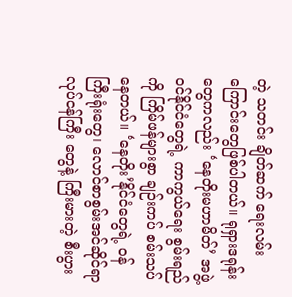တဲ့ သတင်း ချိတ်ဆက် ရေးလမ်းကြောင်းတွေဖြစ်ပါတယ်။ ရုရှားဒရုန်းတွေကလည်း ‘နေတိုးမဟာမိတ်’ အဖွဲ့ဝင်နိုင်ငံတွေရဲ့ ကာကွယ်ရေး စွမ်းရည် ကို ကြိမ်ဖန်များစွာ ချဉ်းကပ် စမ်းသပ်နေတယ်။ ‘နေတိုး’နိုင်ငံတွေရဲ့ ဝန်ကြီးရုံးတွေ၊ လောင်စာစွမ်းအင်ဆိုင်ရာ လုပ်ငန်ကြီး တွေနဲ့ ကြီးမားတဲ့ စီးပွား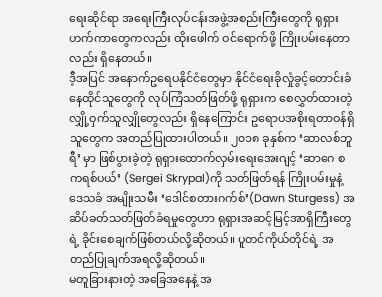ရေးဆိုင်ရာ အရေးကြီးလုပ်ငန်းအဖွဲ့အစည်းကြီးတွေကို ရုရှားဟက်ကာတွေကလည်း ထိုးဖေါက် ဝင်ရောက်ဖို့ ကြိုးပမ်းနေတာလည်း ရှိနေတယ်။
ဒီ့အပြင် အနောက်ဥရေပနိုင်ငံတွေမှာ နိုင်ငံရေးခိုလှုံခွင့်တောင်းခံနေထိုင်သူတွေကို လုပ်ကြံသတ်ဖြတ်ဖို့ ရုရှားက စေလွှတ်ထားတဲ့ လျှို့ဝှက်သူလျှိုတွေလည်း ရှိနေကြောင်း ဥရောပအစိုးရတာဝန်ရှိသူတွေက အတည်ပြုထားပါတယ်။ ၂၀၁၈ ခုနှစ်က ‘ဆာလစ်ဘူရီ’ မှာ ဖြစ်ပွားခဲ့တဲ့ ရုရှားထောက်လှမ်းရေးအေးဂျင့် ‘ဆာဂေ စကရစ်ပယ်’ (Sergei Skrypal)ကို သတ်ဖြတ်ရန် ကြိုးပမ်းမှုနဲ့ ဒေသခံ အမျိုးသမီး ‘ဒေါင်စတားဂက်စ်’(Dawn Sturgess) အဆိပ်ခတ်သတ်ဖြတ်ခံရမှုတွေဟာ ရုရှားအဆင့်မြင့်အာရှိကြီးတွေရဲ့ ခိုင်းစေချက်ဖြစ်တယ်လို့ဆိုတယ်။ ပူတင်ကိုယ်တိုင်ရဲ့ အတည်ပြုချက်အရလို့ဆိုတယ်။
မတူခြားနားတဲ့ အခြေအနေနဲ့ အ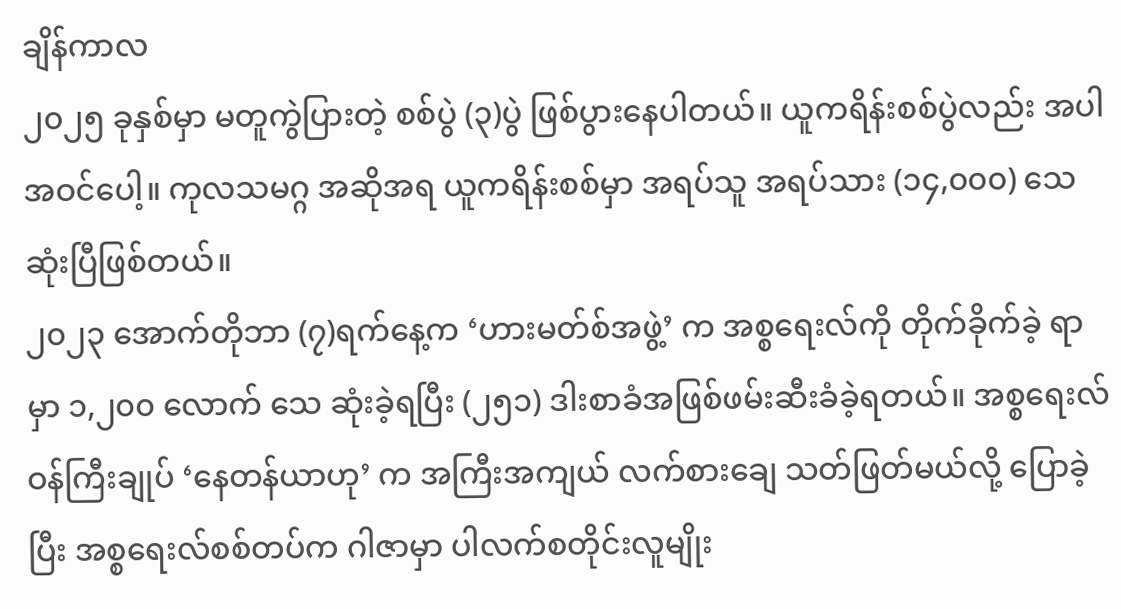ချိန်ကာလ
၂၀၂၅ ခုနှစ်မှာ မတူကွဲပြားတဲ့ စစ်ပွဲ (၃)ပွဲ ဖြစ်ပွားနေပါတယ်။ ယူကရိန်းစစ်ပွဲလည်း အပါအဝင်ပေါ့။ ကုလသမဂ္ဂ အဆိုအရ ယူကရိန်းစစ်မှာ အရပ်သူ အရပ်သား (၁၄,၀၀၀) သေဆုံးပြီဖြစ်တယ်။
၂၀၂၃ အောက်တိုဘာ (၇)ရက်နေ့က ‘ဟားမတ်စ်အဖွဲ့’ က အစ္စရေးလ်ကို တိုက်ခိုက်ခဲ့ ရာမှာ ၁,၂၀၀ လောက် သေ ဆုံးခဲ့ရပြီး (၂၅၁) ဒါးစာခံအဖြစ်ဖမ်းဆီးခံခဲ့ရတယ်။ အစ္စရေးလ်ဝန်ကြီးချုပ် ‘နေတန်ယာဟု’ က အကြီးအကျယ် လက်စားချေ သတ်ဖြတ်မယ်လို့ ပြောခဲ့ပြီး အစ္စရေးလ်စစ်တပ်က ဂါဇာမှာ ပါလက်စတိုင်းလူမျိုး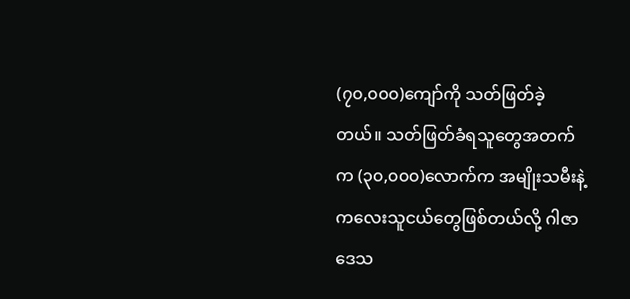(၇၀,၀၀၀)ကျော်ကို သတ်ဖြတ်ခဲ့တယ်။ သတ်ဖြတ်ခံရသူတွေအတက်က (၃၀,၀၀၀)လောက်က အမျိုးသမီးနဲ့ ကလေးသူငယ်တွေဖြစ်တယ်လို့ ဂါဇာဒေသ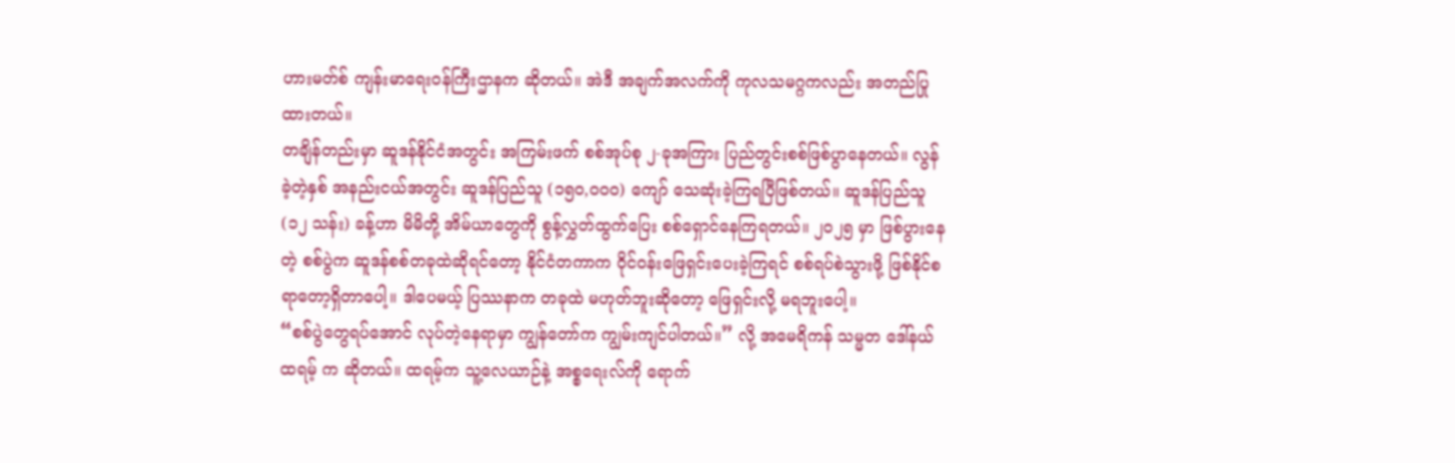ဟားမတ်စ် ကျန်းမာရေးဝန်ကြီးဌာနက ဆိုတယ်။ အဲဒီ အချက်အလက်ကို ကုလသမဂ္ဂကလည်း အတည်ပြုထားတယ်။
တချိန်တည်းမှာ ဆူဒန်နိုင်ငံအတွင်း အကြမ်းဖက် စစ်အုပ်စု ၂-ခုအကြား ပြည်တွင်းစစ်ဖြစ်ပွာနေတယ်။ လွန်ခဲ့တဲ့နှစ် အနည်းငယ်အတွင်း ဆူဒန်ပြည်သူ (၁၅၀,၀၀၀) ကျော် သေဆုံးခဲ့ကြရပြီဖြစ်တယ်။ ဆူဒန်ပြည်သူ (၁၂ သန်း) ခန့်ဟာ မိမိတို့ အိမ်ယာတွေကို စွန့်လွှတ်ထွက်ပြေး စစ်ရှောင်နေကြရတယ်။ ၂၀၂၅ မှာ ဖြစ်ပွားနေတဲ့ စစ်ပွဲက ဆူဒန်စစ်တခုထဲဆိုရင်တော့ နိုင်ငံတကာက ဝိုင်ဝန်းဖြေရှင်းပေးခဲ့ကြရင် စစ်ရပ်စဲသွားဖို့ ဖြစ်နိုင်စရာတော့ရှိတာပေါ့။ ဒါပေမယ့် ပြဿနာက တခုထဲ မဟုတ်ဘူးဆိုတော့ ဖြေရှင်းလို့ မရဘူးပေါ့။
“စစ်ပွဲတွေရပ်အောင် လုပ်တဲ့နေရာမှာ ကျွန်တော်က ကျွမ်းကျင်ပါတယ်။” လို့ အမေရိကန် သမ္မတ ဒေါ်နယ် ထရမ့် က ဆိုတယ်။ ထရမ့်က သူ့လေယာဉ်နဲ့ အစ္စရေးလ်ကို ရောက်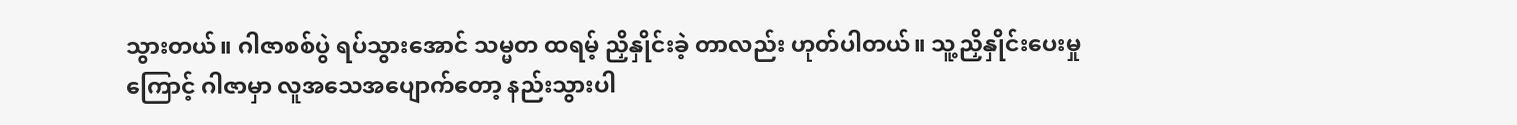သွားတယ်။ ဂါဇာစစ်ပွဲ ရပ်သွားအောင် သမ္မတ ထရမ့် ညှိနှိုင်းခဲ့ တာလည်း ဟုတ်ပါတယ်။ သူ့ညှိနှိုင်းပေးမှုကြောင့် ဂါဇာမှာ လူအသေအပျောက်တော့ နည်းသွားပါ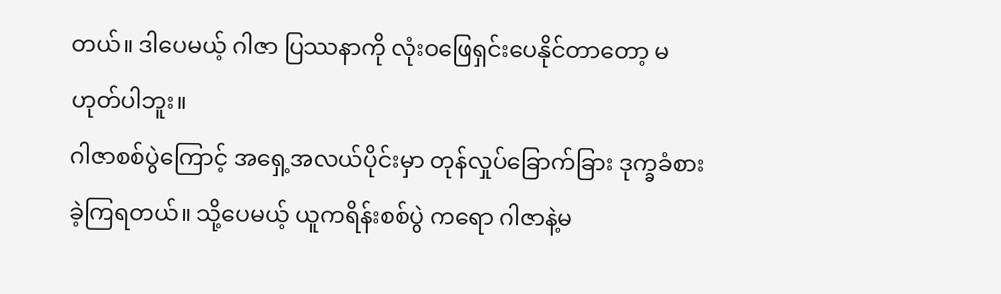တယ်။ ဒါပေမယ့် ဂါဇာ ပြဿနာကို လုံးဝဖြေရှင်းပေနိုင်တာတော့ မဟုတ်ပါဘူး။
ဂါဇာစစ်ပွဲကြောင့် အရှေ့အလယ်ပိုင်းမှာ တုန်လှုပ်ခြောက်ခြား ဒုက္ခခံစားခဲ့ကြရတယ်။ သို့ပေမယ့် ယူကရိန်းစစ်ပွဲ ကရော ဂါဇာနဲ့မ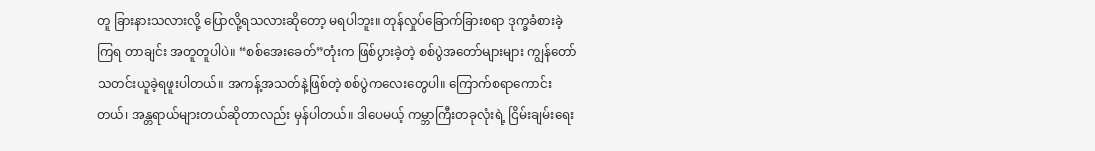တူ ခြားနားသလားလို့ ပြောလို့ရသလားဆိုတော့ မရပါဘူး။ တုန်လှုပ်ခြောက်ခြားစရာ ဒုက္ခခံစားခဲ့ကြရ တာချင်း အတူတူပါပဲ။ “စစ်အေးခေတ်”တုံးက ဖြစ်ပွားခဲ့တဲ့ စစ်ပွဲအတော်များများ ကျွန်တော် သတင်းယူခဲ့ရဖူးပါတယ်။ အကန့်အသတ်နဲ့ဖြစ်တဲ့ စစ်ပွဲကလေးတွေပါ။ ကြောက်စရာကောင်းတယ်၊ အန္တရာယ်များတယ်ဆိုတာလည်း မှန်ပါတယ်။ ဒါပေမယ့် ကမ္ဘာကြီးတခုလုံးရဲ့ ငြိမ်းချမ်းရေး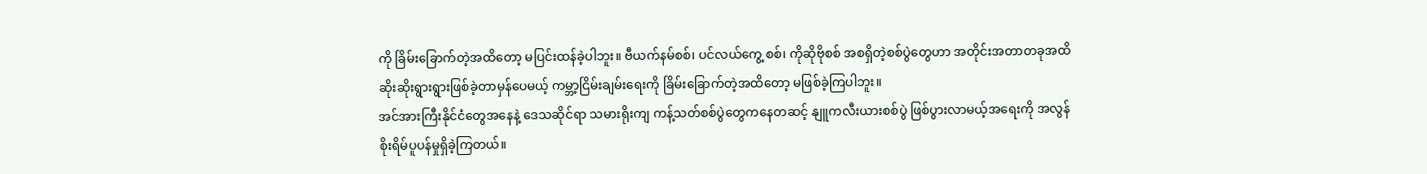ကို ခြိမ်းခြောက်တဲ့အထိတော့ မပြင်းထန်ခဲ့ပါဘူး။ ဗီယက်နမ်စစ်၊ ပင်လယ်ကွေ့ စစ်၊ ကိုဆိုဗိုစစ် အစရှိတဲ့စစ်ပွဲတွေဟာ အတိုင်းအတာတခုအထိ ဆိုးဆိုးရွားရွားဖြစ်ခဲ့တာမှန်ပေမယ့် ကမ္ဘာ့ငြိမ်းချမ်းရေးကို ခြိမ်းခြောက်တဲ့အထိတော့ မဖြစ်ခဲ့ကြပါဘူး။
အင်အားကြီးနိုင်ငံတွေအနေနဲ့ ဒေသဆိုင်ရာ သမားရိုးကျ ကန့်သတ်စစ်ပွဲတွေကနေတဆင့် နျူကလီးယားစစ်ပွဲ ဖြစ်ပွားလာမယ့်အရေးကို အလွန်စိုးရိမ်ပူပန်မှုရှိခဲ့ကြတယ်။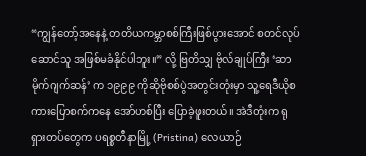“ကျွန်တော့်အနေနဲ့ တတိယကမ္ဘာစစ်ကြီးဖြစ်ပွားအောင် စတင်လုပ်ဆောင်သူ အဖြစ်မခံနိုင်ပါဘူး။” လို့ ဗြတိသျှ ဗိုလ်ချုပ်ကြီး ‘ဆာ မိုက်ဂျက်ဆန်’ က ၁၉၉၉ ကိုဆိုဗိုစစ်ပွဲအတွင်းတုံးမှာ သူ့ရေဒီယိုစကားပြောစက်ကနေ အော်ဟစ်ပြီး ပြောခဲ့ဖူးတယ်။ အဲဒီတုံးက ရုရှားတပ်တွေက ပရစ္စတီနာမြို့ (Pristina) လေယာဉ်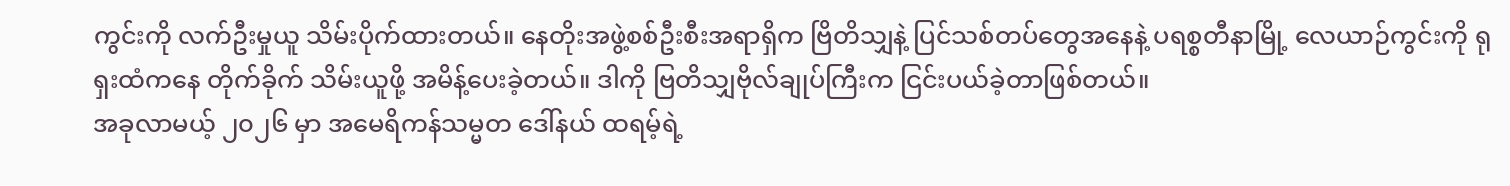ကွင်းကို လက်ဦးမှုယူ သိမ်းပိုက်ထားတယ်။ နေတိုးအဖွဲ့စစ်ဦးစီးအရာရှိက ဗြိတိသျှနဲ့ ပြင်သစ်တပ်တွေအနေနဲ့ ပရစ္စတီနာမြို့ လေယာဉ်ကွင်းကို ရုရှးထံကနေ တိုက်ခိုက် သိမ်းယူဖို့ အမိန့်ပေးခဲ့တယ်။ ဒါကို ဗြတိသျှဗိုလ်ချုပ်ကြီးက ငြင်းပယ်ခဲ့တာဖြစ်တယ်။
အခုလာမယ့် ၂၀၂၆ မှာ အမေရိကန်သမ္မတ ဒေါ်နယ် ထရမ့်ရဲ့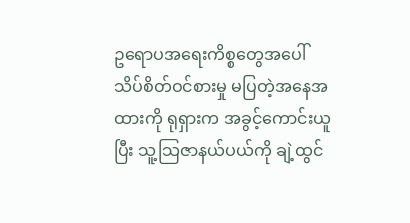ဥရောပအရေးကိစ္စတွေအပေါ် သိပ်စိတ်ဝင်စားမှု မပြတဲ့အနေအထားကို ရုရှားက အခွင့်ကောင်းယူပြီး သူ့သြဇာနယ်ပယ်ကို ချဲ့ထွင်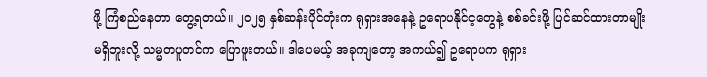ဖို့ ကြံစည်နေတာ တွေ့ရတယ်။ ၂၀၂၅ နှစ်ဆန်းပိုင်တုံးက ရုရှားအနေနဲ့ ဥရောပနိုင်င့တွေနဲ့ စစ်ခင်းဖို့ ပြင်ဆင်ထားတာမျိုးမရှိဘူးလို့ သမ္မတပူတင်က ပြောဖူးတယ်။ ဒါပေမယ့် အခုကျတော့ အကယ်၍ ဥရောပက ရုရှား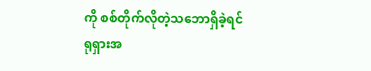ကို စစ်တိုက်လိုတဲ့သဘောရှိခဲ့ရင် ရုရှားအ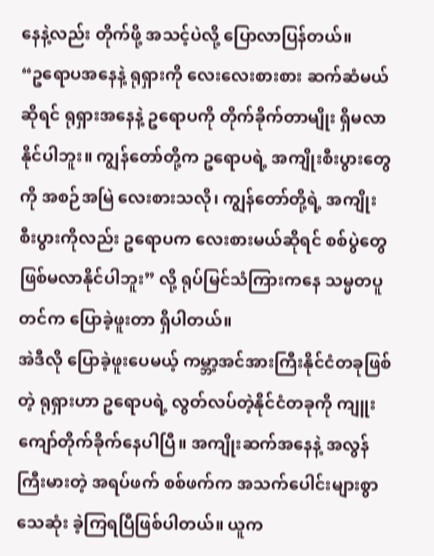နေနဲ့လည်း တိုက်ဖို့ အသင့်ပဲလို့ ပြောလာပြန်တယ်။
“ဥရောပအနေနဲ့ ရုရှားကို လေးလေးစားစား ဆက်ဆံမယ်ဆိုရင် ရုရှားအနေနဲ့ ဥရောပကို တိုက်ခိုက်တာမျိုး ရှိမလာနိုင်ပါဘူး။ ကျွန်တော်တို့က ဥရောပရဲ့ အကျိုးစီးပွားတွေကို အစဉ်အမြဲ လေးစားသလို၊ ကျွန်တော်တို့ရဲ့ အကျိုး စီးပွားကိုလည်း ဥရောပက လေးစားမယ်ဆိုရင် စစ်ပွဲတွေ ဖြစ်မလာနိုင်ပါဘူး” လို့ ရုပ်မြင်သံကြားကနေ သမ္မတပူတင်က ပြောခဲ့ဖူးတာ ရှိပါတယ်။
အဲဒီလို ပြောခဲ့ဖူးပေမယ့် ကမ္ဘာ့အင်အားကြီးနိုင်ငံတခုဖြစ်တဲ့ ရုရှားဟာ ဥရောပရဲ့ လွတ်လပ်တဲ့နိုင်ငံတခုကို ကျူးကျော်တိုက်ခိုက်နေပါပြီ။ အကျိုးဆက်အနေနဲ့ အလွန်ကြီးမားတဲ့ အရပ်ဖက် စစ်ဖက်က အသက်ပေါင်းများစွာ သေဆုံး ခဲ့ကြရပြီဖြစ်ပါတယ်။ ယူက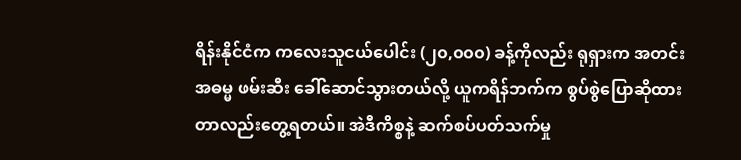ရိန်းနိုင်ငံက ကလေးသူငယ်ပေါင်း (၂၀,၀၀၀) ခန့်ကိုလည်း ရုရှားက အတင်း အဓမ္မ ဖမ်းဆီး ခေါ်ဆောင်သွားတယ်လို့ ယူကရိန်ဘက်က စွပ်စွဲပြောဆိုထားတာလည်းတွေ့ရတယ်။ အဲဒီကိစ္စနဲ့ ဆက်စပ်ပတ်သက်မှု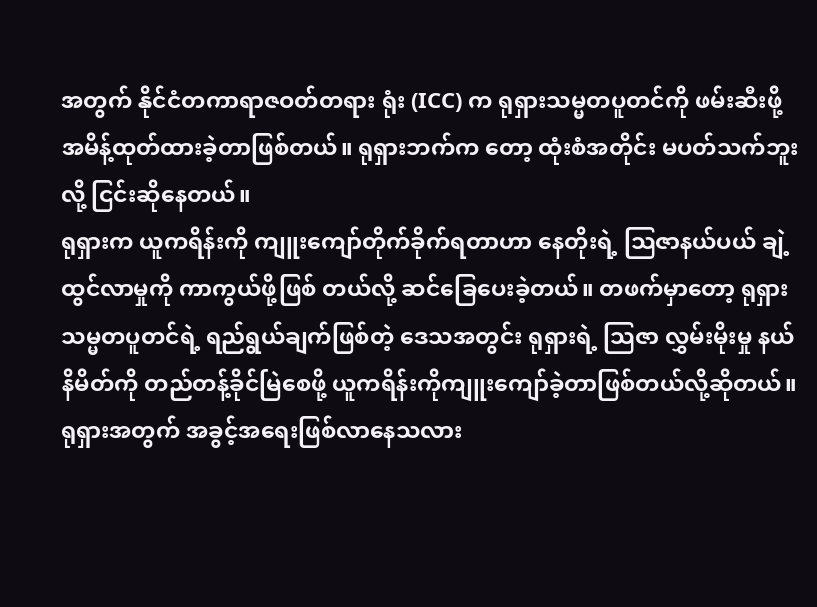အတွက် နိုင်ငံတကာရာဇဝတ်တရား ရုံး (ICC) က ရုရှားသမ္မတပူတင်ကို ဖမ်းဆီးဖို့အမိန့်ထုတ်ထားခဲ့တာဖြစ်တယ်။ ရုရှားဘက်က တော့ ထုံးစံအတိုင်း မပတ်သက်ဘူးလို့ ငြင်းဆိုနေတယ်။
ရုရှားက ယူကရိန်းကို ကျူးကျော်တိုက်ခိုက်ရတာဟာ နေတိုးရဲ့ သြဇာနယ်ပယ် ချဲ့ထွင်လာမှုကို ကာကွယ်ဖို့ဖြစ် တယ်လို့ ဆင်ခြေပေးခဲ့တယ်။ တဖက်မှာတော့ ရုရှားသမ္မတပူတင်ရဲ့ ရည်ရွယ်ချက်ဖြစ်တဲ့ ဒေသအတွင်း ရုရှားရဲ့ သြဇာ လွှမ်းမိုးမှု နယ်နိမိတ်ကို တည်တန့်ခိုင်မြဲစေဖို့ ယူကရိန်းကိုကျူးကျော်ခဲ့တာဖြစ်တယ်လို့ဆိုတယ်။
ရုရှားအတွက် အခွင့်အရေးဖြစ်လာနေသလား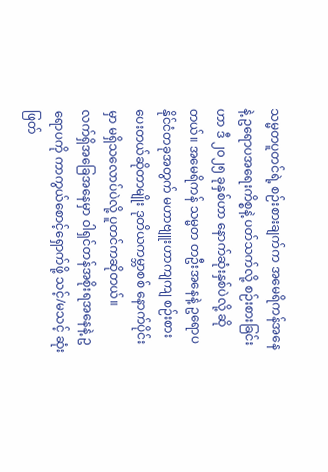သမ္မတပူတင်ရဲ့ စဉ်းစားချက်က အမေရိကန်အနေနဲ့ ဥရောပအရေးကိစ္စနဲ့ ပတ်သက်လို့ စဉ်းစားခြင်းဟာ ဒီ ၂၀၂၅ ခုနှစ်ဟာ နောက်ဆုံးနှစ်ပဲလို့ ဆိုတယ်။ အမေရိကန် သမ္မတ တဦးအနေနဲ့ ဥရောပနိုင်ငံတခုအတွက် မဟာဗျူးဟာကျကျ စဉ်းစားပေးတယ်ဆိုတာမျိုး ဒုတိယကမ္ဘာစစ် နောက်ပိုင်းမှာ မရှိသလောပ်ပဲလို့ ပူတင်ကဆိုတယ်။
လက်ရှိအခြေအနေမှာ ဝါရှင်တန်အစိုးရအနေနဲ့ ဥရောပကို ကာကွယ်စောင့်ရှောက်ဖို့ သင့်/မသင့် ဆုံးဖြတ်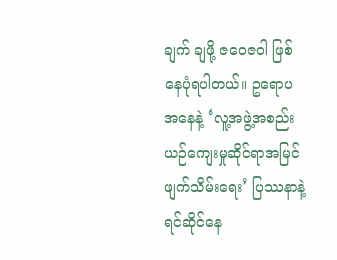ချက် ချဖို့ ဇဝေဇဝါ ဖြစ်နေပုံရပါတယ်။ ဥရောပအနေနဲ့ ‘လူ့အဖွဲ့အစည်းယဉ်ကျေးမှုဆိုင်ရာအမြင် ဖျက်သိမ်းရေး’ ပြဿနာနဲ့ ရင်ဆိုင်နေ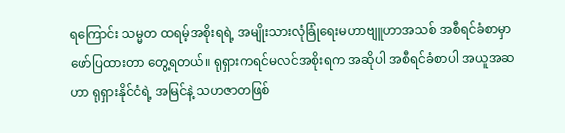ရကြောင်း သမ္မတ ထရမ့်အစိုးရရဲ့ အမျိုးသားလုံခြုံရေးမဟာဗျူဟာအသစ် အစီရင်ခံစာမှာ ဖော်ပြထားတာ တွေ့ရတယ်။ ရုရှားကရင်မလင်အစိုးရက အဆိုပါ အစီရင်ခံစာပါ အယူအဆဟာ ရုရှားနိုင်ငံရဲ့ အမြင်နဲ့ သဟဇာတဖြစ်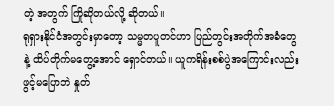တဲ့ အတွက် ကြိုဆိုတယ်လို့ ဆိုတယ်။
ရုရှားနိုင်ငံအတွင်းမှာတော့ သမ္မတပူတင်ဟာ ပြည်တွင်းအတိုက်အခံတွေနဲ့ ထိပ်တိုက်မတွေ့အောင် ရှောင်တယ်။ ယူကရိန်းစစ်ပွဲအကြောင်းလည်း ဖွင့်မပြောဘဲ နှုတ်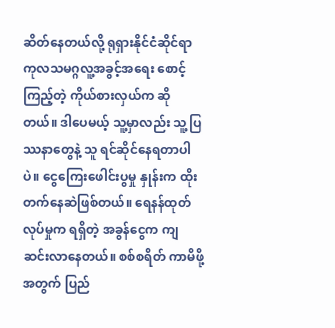ဆိတ်နေတယ်လို့ ရုရှားနိုင်ငံဆိုင်ရာ ကုလသမဂ္ဂလူ့အခွင့်အရေး စောင့် ကြည့်တဲ့ ကိုယ်စားလှယ်က ဆိုတယ်။ ဒါပေမယ့် သူ့မှာလည်း သူ့ပြဿနာတွေနဲ့ သူ ရင်ဆိုင်နေရတာပါပဲ။ ငွေကြေးဖေါင်းပွမှု နှုန်းက ထိုးတက်နေဆဲဖြစ်တယ်။ ရေနန်ထုတ်လုပ်မှုက ရရှိတဲ့ အခွန်ငွေက ကျဆင်းလာနေတယ်။ စစ်စရိတ် ကာမိဖို့အတွက် ပြည်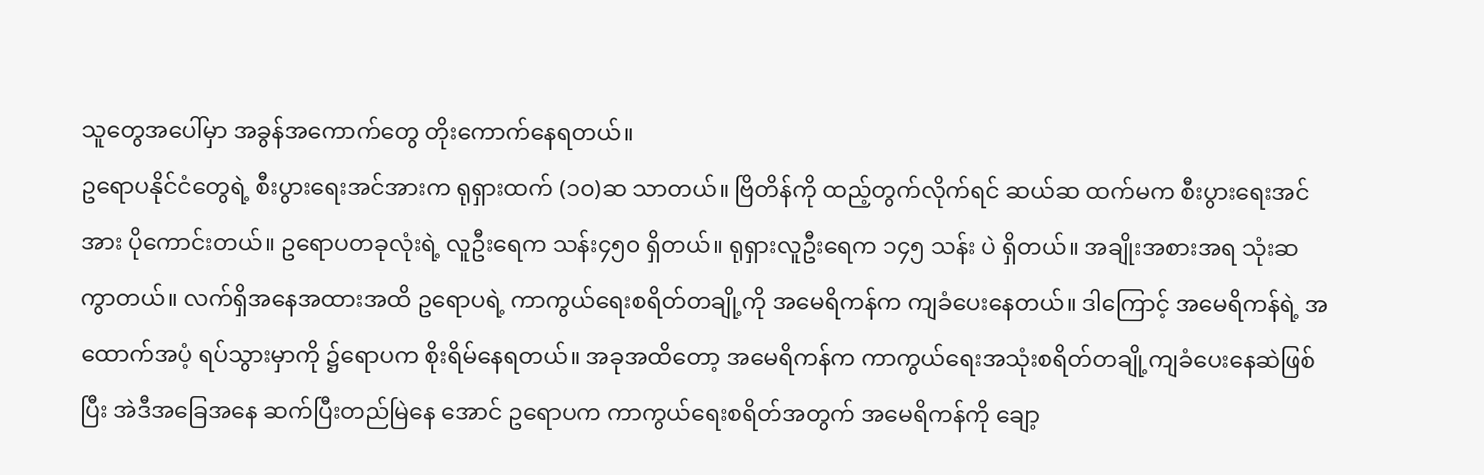သူတွေအပေါ်မှာ အခွန်အကောက်တွေ တိုးကောက်နေရတယ်။
ဥရောပနိုင်ငံတွေရဲ့ စီးပွားရေးအင်အားက ရုရှားထက် (၁၀)ဆ သာတယ်။ ဗြိတိန်ကို ထည့်တွက်လိုက်ရင် ဆယ်ဆ ထက်မက စီးပွားရေးအင်အား ပိုကောင်းတယ်။ ဥရောပတခုလုံးရဲ့ လူဦးရေက သန်း၄၅၀ ရှိတယ်။ ရုရှားလူဦးရေက ၁၄၅ သန်း ပဲ ရှိတယ်။ အချိုးအစားအရ သုံးဆကွာတယ်။ လက်ရှိအနေအထားအထိ ဥရောပရဲ့ ကာကွယ်ရေးစရိတ်တချို့ကို အမေရိကန်က ကျခံပေးနေတယ်။ ဒါကြောင့် အမေရိကန်ရဲ့ အထောက်အပံ့ ရပ်သွားမှာကို ၌ရောပက စိုးရိမ်နေရတယ်။ အခုအထိတော့ အမေရိကန်က ကာကွယ်ရေးအသုံးစရိတ်တချို့ကျခံပေးနေဆဲဖြစ်ပြီး အဲဒီအခြေအနေ ဆက်ပြီးတည်မြဲနေ အောင် ဥရောပက ကာကွယ်ရေးစရိတ်အတွက် အမေရိကန်ကို ချော့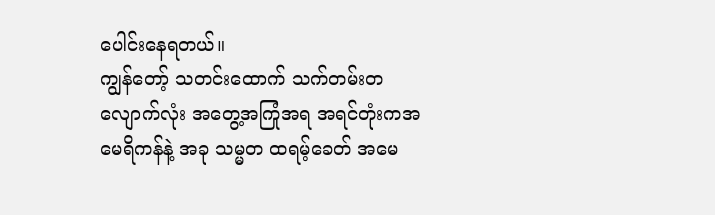ပေါင်းနေရတယ်။
ကျွန်တော့် သတင်းထောက် သက်တမ်းတလျောက်လုံး အတွေ့အကြုံအရ အရင်တုံးကအမေရိကန်နဲ့ အခု သမ္မတ ထရမ့်ခေတ် အမေ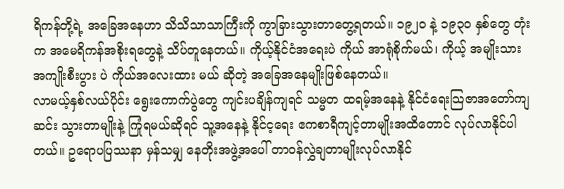ရိကန်တို့ရဲ့ အခြေအနေဟာ သိသိသာသာကြီးကို ကွာခြားသွားတာတွေ့ရတယ်။ ၁၉၂၀ နဲ့ ၁၉၃၀ နှစ်တွေ တုံးက အမေရိကန်အစိုးရတွေနဲ့ သိပ်တူနေတယ်။ ကိုယ့်နိုင်ငံအရေးပဲ ကိုယ် အာရုံစိုက်မယ်၊ ကိုယ့် အမျိုးသားအကျိုးစီးပွား ပဲ ကိုယ်အလေးထား မယ် ဆိုတဲ့ အခြေအနေမျိုးဖြစ်နေတယ်။
လာမယ့်နှစ်လယ်ပိုင်း ရွေးကောက်ပွဲတွေ ကျင်းပချိန်ကျရင် သမ္မတ ထရမ့်အနေနဲ့ နိုင်ငံရေးသြဇာအတော်ကျဆင်း သွားတာမျိုးနဲ့ ကြုံရမယ်ဆိုရင် သူ့အနေနဲ့ နိုင်င့ရေး ဧကစာရီကျင့်တာမျိုးအထိတောင် လုပ်လာနိုင်ပါတယ်။ ဥရောပပြဿနာ မှန်သမျှ နေတိုးအဖွဲ့အပေါ် တာဝန်လွှဲချတာမျိုးလုပ်လာနိုင်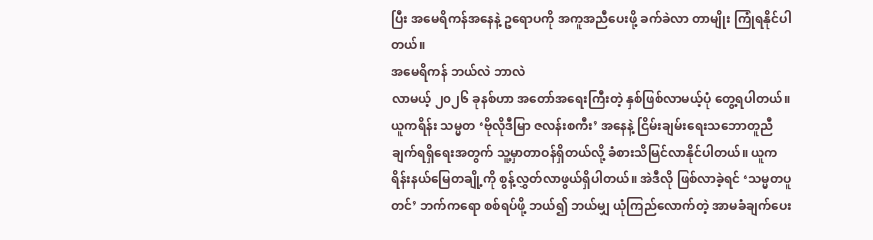ပြီး အမေရိကန်အနေနဲ့ ဥရောပကို အကူအညီပေးဖို့ ခက်ခဲလာ တာမျိုး ကြုံရနိုင်ပါတယ်။
အမေရိကန် ဘယ်လဲ ဘာလဲ
လာမယ့် ၂၀၂၆ ခုနစ်ဟာ အတော်အရေးကြီးတဲ့ နှစ်ဖြစ်လာမယ့်ပုံ တွေ့ရပါတယ်။ ယူကရိန်း သမ္မတ ‘ဗိုလိုဒီမြာ ဇလန်းစကီး’ အနေနဲ့ ငြိမ်းချမ်းရေးသဘောတူညီချက်ရရှိရေးအတွက် သူ့မှာတာဝန်ရှိတယ်လို့ ခံစားသိမြင်လာနိုင်ပါတယ်။ ယူကရိန်းနယ်မြေတချို့ကို စွန့်လွှတ်လာဖွယ်ရှိပါတယ်။ အဲဒီလို ဖြစ်လာခဲ့ရင် ‘သမ္မတပူတင်’ ဘက်ကရော စစ်ရပ်ဖို့ ဘယ်၍ ဘယ်မျှ ယုံကြည်လောက်တဲ့ အာမခံချက်ပေး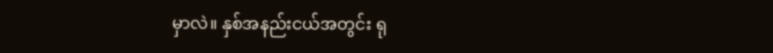မှာလဲ။ နှစ်အနည်းငယ်အတွင်း ရု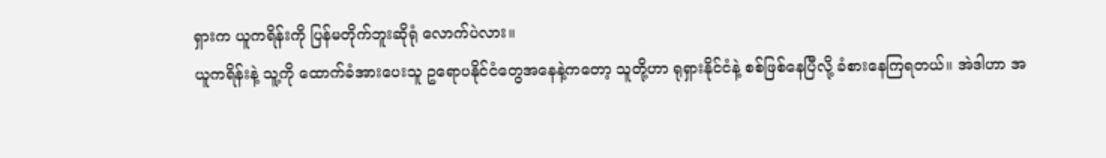ရှားက ယူကရိန်းကို ပြန်မတိုက်ဘူးဆိုရုံ လောက်ပဲလား။
ယူကရိန်းနဲ့ သူ့ကို ထောက်ခံအားပေးသူ ဥရောပနိုင်ငံတွေအနေနဲ့ကတော့ သူတို့ဟာ ရုရှားနိုင်ငံနဲ့ စစ်ဖြစ်နေပြီလို့ ခံစားနေကြရတယ်။ အဲဒါဟာ အ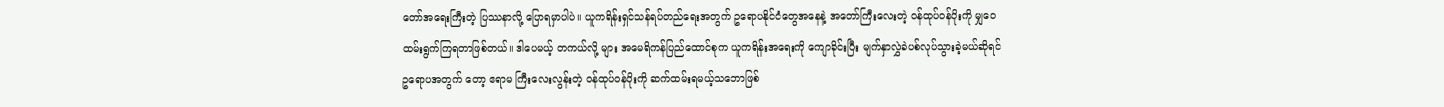တော်အရေးကြီးတဲ့ ပြဿနာလို့ ပြောရမှာပါပဲ။ ယူကရိန်းရှင်သန်ရပ်တည်ရေးအတွက် ဥရောပနိုင်ငံတွေအနေနဲ့ အတော်ကြီးလေးတဲ့ ဝန်ထုပ်ဝန်ပိုးကို မျှဝေထမ်းရွက်ကြရတာဖြစ်တယ်။ ဒါပေမယ့် တကယ်လို့ များ အမေရိကန်ပြည်ထောင်စုက ယူကရိန်းအရေးကို ကျောခိုင်းပြီး မျက်နှာလွှဲခဲပစ်လုပ်သွားခဲ့မယ်ဆိုရင် ဥရောပအတွက် တော့ ဧရာမ ကြီးလေးလွန်းတဲ့ ဝန်ထုပ်ဝန်ပိုးကို ဆက်ထမ်းရမယ့်သဘောဖြစ်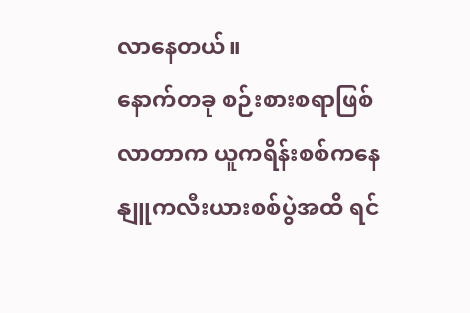လာနေတယ်။
နောက်တခု စဉ်းစားစရာဖြစ်လာတာက ယူကရိန်းစစ်ကနေ နျူကလီးယားစစ်ပွဲအထိ ရင်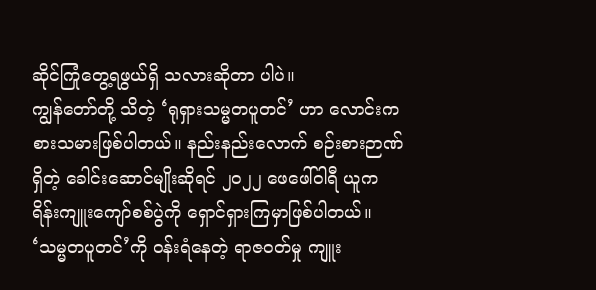ဆိုင်ကြုံတွေ့ရဖွယ်ရှိ သလားဆိုတာ ပါပဲ။
ကျွန်တော်တို့ သိတဲ့ ‘ရုရှားသမ္မတပူတင်’ ဟာ လောင်းကစားသမားဖြစ်ပါတယ်။ နည်းနည်းလောက် စဉ်းစားဉာဏ် ရှိတဲ့ ခေါင်းဆောင်မျိုးဆိုရင် ၂၀၂၂ ဖေဖေါ်ဝါရီ ယူကရိန်းကျူးကျော်စစ်ပွဲကို ရှောင်ရှားကြမှာဖြစ်ပါတယ်။ ‘သမ္မတပူတင်’ကို ဝန်းရံနေတဲ့ ရာဇဝတ်မှု ကျူး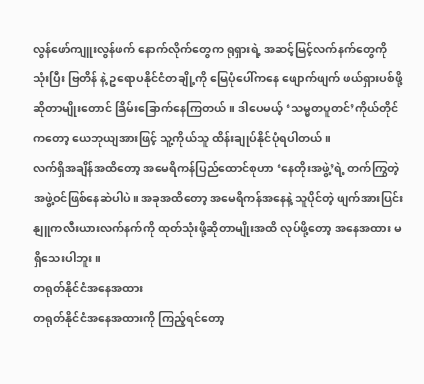လွန်ဖော်ကျူးလွန်ဖက် နောက်လိုက်တွေက ရုရှားရဲ့ အဆင့်မြင့်လက်နက်တွေကို သုံးပြီး ဗြတိန် နဲ့ ဥရောပနိုင်ငံတချို့ကို မြေပုံပေါ်ကနေ ဖျောက်ဖျက် ဖယ်ရှားပစ်ဖို့ ဆိုတာမျိုးတောင် ခြိမ်းခြောက်နေကြတယ်။ ဒါပေမယ့် ‘သမ္မတပူတင်’ကိုယ်တိုင်ကတော့ ယေဘုယျအားဖြင့် သူ့ကိုယ်သူ ထိန်းချုပ်နိုင်ပုံရပါတယ်။
လက်ရှိအချိန်အထိတော့ အမေရိကန်ပြည်ထောင်စုဟာ ‘နေတိုးအဖွဲ့’ရဲ့ တက်ကြွတဲ့ အဖွဲ့ဝင်ဖြစ်နေဆဲပါပဲ။ အခုအထိတော့ အမေရိကန်အနေနဲ့ သူပိုင်တဲ့ ဖျက်အားပြင်း နျူကလီးယားလက်နက်ကို ထုတ်သုံးဖို့ဆိုတာမျိုးအထိ လုပ်ဖို့တော့ အနေအထား မရှိသေးပါဘူး။
တရုတ်နိုင်ငံအနေအထား
တရုတ်နိုင်ငံအနေအထားကို ကြည့်ရင်တော့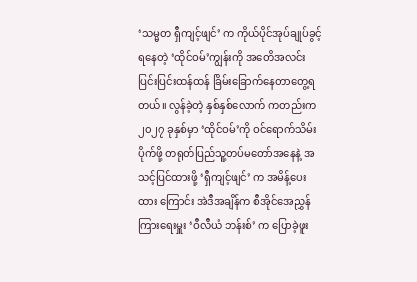‘သမ္မတ ရှီကျင့်ဖျင်’ က ကိုယ်ပိုင်အုပ်ချုပ်ခွင့်ရနေတဲ့ ‘ထိုင်ဝမ်’ကျွန်းကို အတေိအလင်း ပြင်းပြင်းထန်ထန် ခြိမ်းခြောက်နေတာတွေ့ရတယ်။ လွန်ခဲ့တဲ့ နှစ်နှစ်လောက် ကတည်းက ၂၀၂၇ ခုနှစ်မှာ ‘ထိုင်ဝမ်’ကို ဝင်ရောက်သိမ်းပိုက်ဖို့ တရုတ်ပြည်သူ့တပ်မတော်အနေနဲ့ အသင့်ပြင်ထားဖို့ ‘ရှီကျင့်ဖျင်’ က အမိန့်ပေးထား ကြောင်း အဲဒီအချိန်က စီအိုင်အေညွှန်ကြားရေးမှူး ‘ဝီလီယံ ဘန်းစ်’ က ပြောခဲ့ဖူး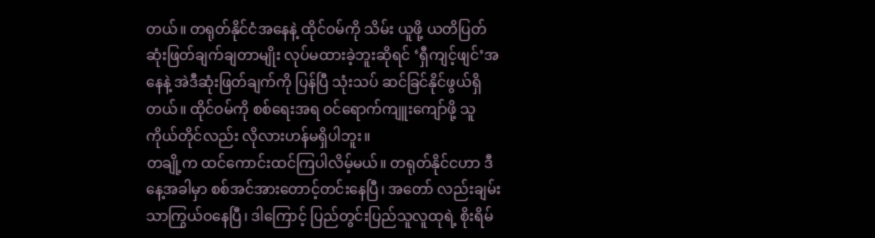တယ်။ တရုတ်နိုင်ငံအနေနဲ့ ထိုင်ဝမ်ကို သိမ်း ယူဖို့ ယတိပြတ်ဆုံးဖြတ်ချက်ချတာမျိုး လုပ်မထားခဲ့ဘူးဆိုရင် ‘ရှီကျင့်ဖျင်’အနေနဲ့ အဲဒီဆုံးဖြတ်ချက်ကို ပြန်ပြီ သုံးသပ် ဆင်ခြင်နိုင်ဖွယ်ရှိတယ်။ ထိုင်ဝမ်ကို စစ်ရေးအရ ဝင်ရောက်ကျူးကျော်ဖို့ သူကိုယ်တိုင်လည်း လိုလားဟန်မရှိပါဘူး။
တချို့က ထင်ကောင်းထင်ကြပါလိမ့်မယ်။ တရုတ်နိုင်ငဟာ ဒီနေ့အခါမှာ စစ်အင်အားတောင့်တင်းနေပြီ၊ အတော် လည်းချမ်းသာကြွယ်ဝနေပြီ၊ ဒါကြောင့် ပြည်တွင်းပြည်သူလူထုရဲ့ စိုးရိမ်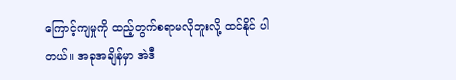ကြောင့်ကျမှုကို ထည့်တွက်စရာမလိုဘူးလို့ ထင်နိုင် ပါတယ်။ အခုအချိန်မှာ အဲဒီ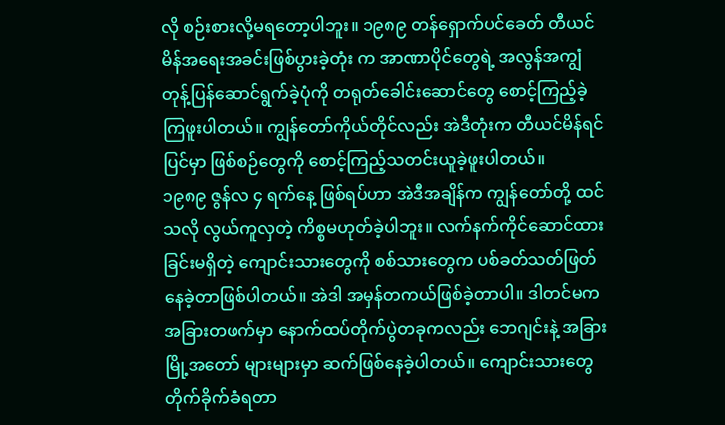လို စဉ်းစားလို့မရတော့ပါဘူး။ ၁၉၈၉ တန်ရှောက်ပင်ခေတ် တီယင်မိန်အရေးအခင်းဖြစ်ပွားခဲ့တုံး က အာဏာပိုင်တွေရဲ့ အလွန်အကျွံ တုန့်ပြန်ဆောင်ရွက်ခဲ့ပုံကို တရုတ်ခေါင်းဆောင်တွေ စောင့်ကြည့်ခဲ့ကြဖူးပါတယ်။ ကျွန်တော်ကိုယ်တိုင်လည်း အဲဒီတုံးက တီယင်မိန်ရင်ပြင်မှာ ဖြစ်စဉ်တွေကို စောင့်ကြည့်သတင်းယူခဲ့ဖူးပါတယ်။
၁၉၈၉ ဇွန်လ ၄ ရက်နေ့ ဖြစ်ရပ်ဟာ အဲဒီအချိန်က ကျွန်တော်တို့ ထင်သလို လွယ်ကူလှတဲ့ ကိစ္စမဟုတ်ခဲ့ပါဘူး။ လက်နက်ကိုင်ဆောင်ထားခြင်းမရှိတဲ့ ကျောင်းသားတွေကို စစ်သားတွေက ပစ်ခတ်သတ်ဖြတ်နေခဲ့တာဖြစ်ပါတယ်။ အဲဒါ အမှန်တကယ်ဖြစ်ခဲ့တာပါ။ ဒါတင်မက အခြားတဖက်မှာ နောက်ထပ်တိုက်ပွဲတခုကလည်း ဘေဂျင်းနဲ့ အခြားမြို့အတော် များများမှာ ဆက်ဖြစ်နေခဲ့ပါတယ်။ ကျောင်းသားတွေ တိုက်ခိုက်ခံရတာ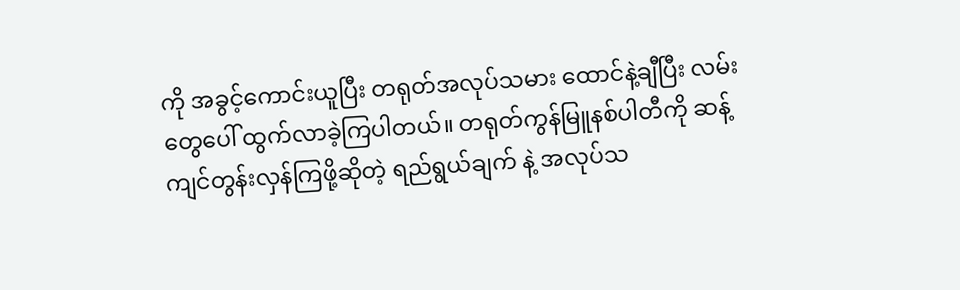ကို အခွင့်ကောင်းယူပြီး တရုတ်အလုပ်သမား ထောင်နဲ့ချီပြီး လမ်းတွေပေါ် ထွက်လာခဲ့ကြပါတယ်။ တရုတ်ကွန်မြူနစ်ပါတီကို ဆန့်ကျင်တွန်းလှန်ကြဖို့ဆိုတဲ့ ရည်ရွယ်ချက် နဲ့ အလုပ်သ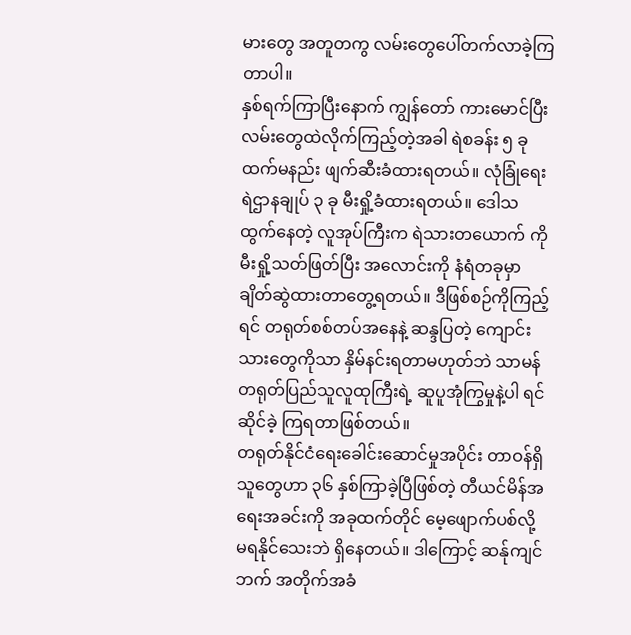မားတွေ အတူတကွ လမ်းတွေပေါ်တက်လာခဲ့ကြတာပါ။
နှစ်ရက်ကြာပြီးနောက် ကျွန်တော် ကားမောင်ပြီး လမ်းတွေထဲလိုက်ကြည့်တဲ့အခါ ရဲစခန်း ၅ ခုထက်မနည်း ဖျက်ဆီးခံထားရတယ်။ လုံခြုံရေးရဲဌာနချုပ် ၃ ခု မီးရှို့ခံထားရတယ်။ ဒေါသထွက်နေတဲ့ လူအုပ်ကြီးက ရဲသားတယောက် ကို မီးရှို့သတ်ဖြတ်ပြီး အလောင်းကို နံရံတခုမှာ ချိတ်ဆွဲထားတာတွေ့ရတယ်။ ဒီဖြစ်စဉ်ကိုကြည့်ရင် တရုတ်စစ်တပ်အနေနဲ့ ဆန္ဒပြတဲ့ ကျောင်းသားတွေကိုသာ နှိမ်နင်းရတာမဟုတ်ဘဲ သာမန်တရုတ်ပြည်သူလူထုကြီးရဲ့ ဆူပူအုံကြွမှုနဲ့ပါ ရင်ဆိုင်ခဲ့ ကြရတာဖြစ်တယ်။
တရုတ်နိုင်ငံရေးခေါင်းဆောင်မှုအပိုင်း တာဝန်ရှိသူတွေဟာ ၃၆ နှစ်ကြာခဲ့ပြီဖြစ်တဲ့ တီယင်မိန်အရေးအခင်းကို အခုထက်တိုင် မေ့ဖျောက်ပစ်လို့ မရနိုင်သေးဘဲ ရှိနေတယ်။ ဒါကြောင့် ဆန်ုကျင်ဘက် အတိုက်အခံ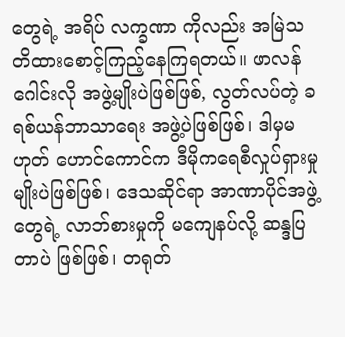တွေရဲ့ အရိပ် လက္ခဏာ ကိုလည်း အမြဲသတိထားစောင့်ကြည့်နေကြရတယ်။ ဖာလန်ဂေါင်းလို အဖွဲ့မျိုးပဲဖြစ်ဖြစ်, လွတ်လပ်တဲ့ ခရစ်ယန်ဘာသာရေး အဖွဲ့ပဲဖြစ်ဖြစ်၊ ဒါမှမဟုတ် ဟောင်ကောင်က ဒီမိုကရေစီလှုပ်ရှားမှုမျိုးပဲဖြစ်ဖြစ်၊ ဒေသဆိုင်ရာ အာဏာပိုင်အဖွဲ့တွေရဲ့ လာဘ်စားမှုကို မကျေနပ်လို့ ဆန္ဒပြတာပဲ ဖြစ်ဖြစ်၊ တရုတ်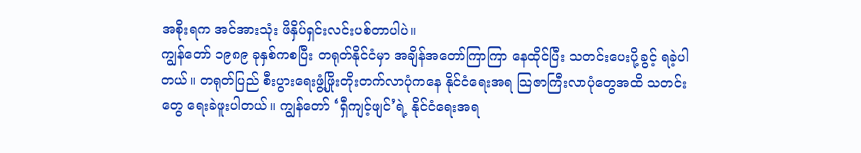အစိုးရက အင်အားသုံး ဖိနှိပ်ရှင်းလင်းပစ်တာပါပဲ။
ကျွန်တော် ၁၉၈၉ ခုနှစ်ကစပြီး တရုတ်နိုင်ငံမှာ အချိန်အတော်ကြာကြာ နေထိုင်ပြီး သတင်းပေးပို့ခွင့် ရခဲ့ပါတယ်။ တရုတ်ပြည် စီးပွားရေးဖွံ့ဖြိုးတိုးတက်လာပုံကနေ နိုင်ငံရေးအရ သြဇာကြီးလာပုံတွေအထိ သတင်းတွေ ရေးခဲဖူးပါတယ်။ ကျွန်တော် ‘ရှီကျင့်ဖျင်’ရဲ့ နိုင်ငံရေးအရ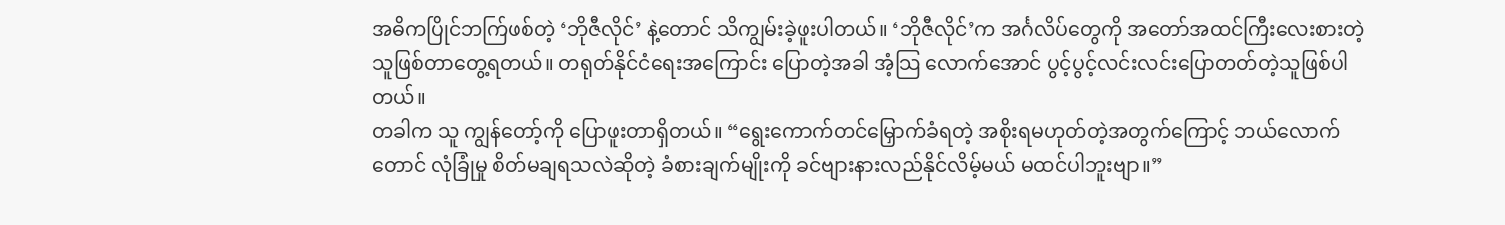အဓိကပြိုင်ဘက်ြဖစ်တဲ့ ‘ဘိုဇီလိုင်’ နဲ့တောင် သိကျွမ်းခဲ့ဖူးပါတယ်။ ‘ဘိုဇီလိုင်’က အင်္ဂလိပ်တွေကို အတော်အထင်ကြီးလေးစားတဲ့သူဖြစ်တာတွေ့ရတယ်။ တရုတ်နိုင်ငံရေးအကြောင်း ပြောတဲ့အခါ အံ့သြ လောက်အောင် ပွင့်ပွင့်လင်းလင်းပြောတတ်တဲ့သူဖြစ်ပါတယ်။
တခါက သူ ကျွန်တော့်ကို ပြောဖူးတာရှိတယ်။ “ရွေးကောက်တင်မြှောက်ခံရတဲ့ အစိုးရမဟုတ်တဲ့အတွက်ကြောင့် ဘယ်လောက်တောင် လုံခြုံမှု စိတ်မချရသလဲဆိုတဲ့ ခံစားချက်မျိုးကို ခင်ဗျားနားလည်နိုင်လိမ့်မယ် မထင်ပါဘူးဗျာ။”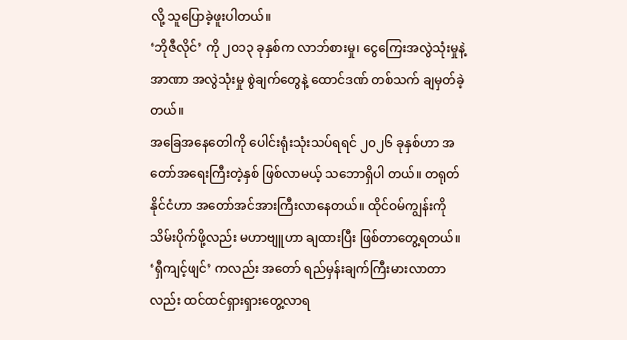လို့ သူပြောခဲ့ဖူးပါတယ်။
‘ဘိုဇီလိုင်’ ကို ၂၀၁၃ ခုနှစ်က လာဘ်စားမှု၊ ငွေကြေးအလွဲသုံးမှုနဲ့ အာဏာ အလွဲသုံးမှု စွဲချက်တွေနဲ့ ထောင်ဒဏ် တစ်သက် ချမှတ်ခဲ့တယ်။
အခြေအနေတေါကို ပေါင်းရုံးသုံးသပ်ရရင် ၂၀၂၆ ခုနှစ်ဟာ အတော်အရေးကြီးတဲ့နှစ် ဖြစ်လာမယ့် သဘောရှိပါ တယ်။ တရုတ်နိုင်ငံဟာ အတော်အင်အားကြီးလာနေတယ်။ ထိုင်ဝမ်ကျွန်းကို သိမ်းပိုက်ဖို့လည်း မဟာဗျူဟာ ချထားပြီး ဖြစ်တာတွေ့ရတယ်။ ‘ရှီကျင့်ဖျင်’ ကလည်း အတော် ရည်မှန်းချက်ကြီးမားလာတာလည်း ထင်ထင်ရှားရှားတွေ့လာရ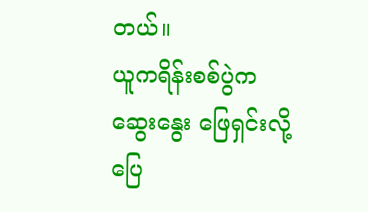တယ်။
ယူကရိန်းစစ်ပွဲက ဆွေးနွေး ဖြေရှင်းလို့ ပြေ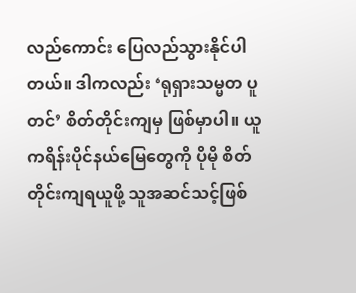လည်ကောင်း ပြေလည်သွားနိုင်ပါတယ်။ ဒါကလည်း ‘ရုရှားသမ္မတ ပူတင်’ စိတ်တိုင်းကျမှ ဖြစ်မှာပါ။ ယူကရိန်းပိုင်နယ်မြေတွေကို ပိုမို စိတ်တိုင်းကျရယူဖို့ သူအဆင်သင့်ဖြစ်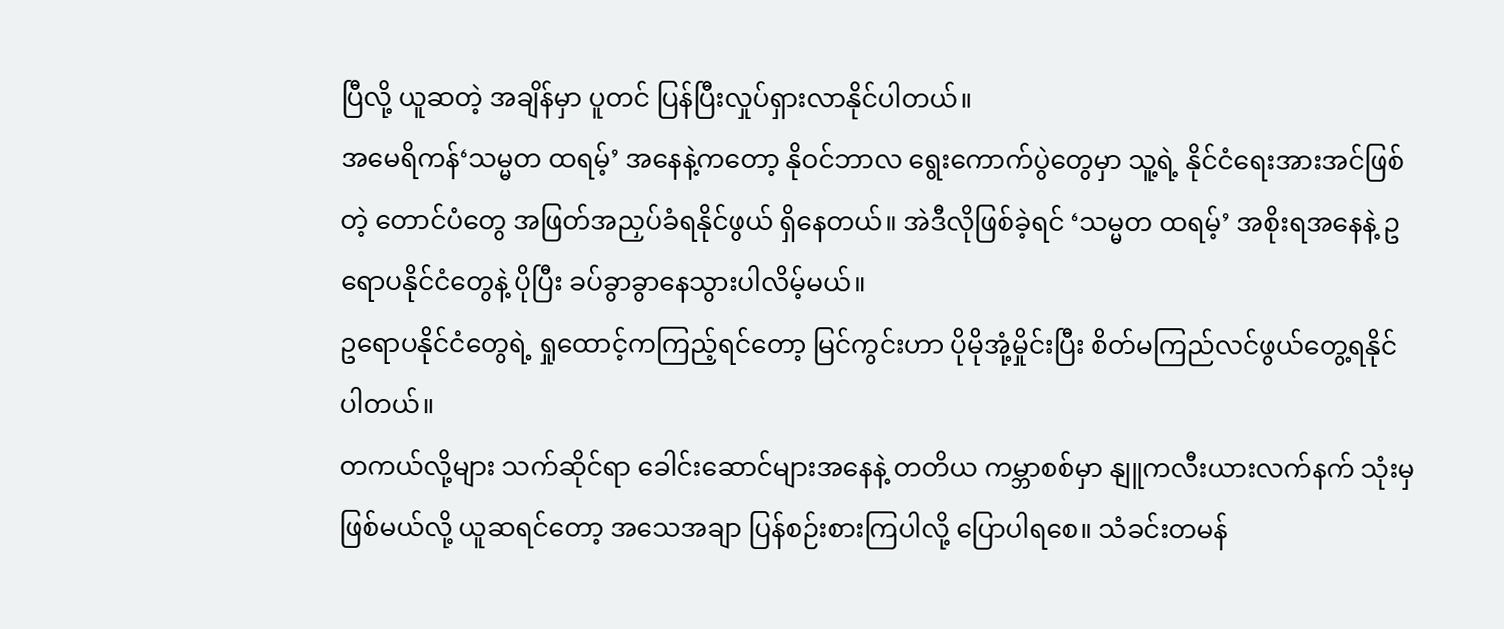ပြီလို့ ယူဆတဲ့ အချိန်မှာ ပူတင် ပြန်ပြီးလှုပ်ရှားလာနိုင်ပါတယ်။
အမေရိကန်‘သမ္မတ ထရမ့်’ အနေနဲ့ကတော့ နိုဝင်ဘာလ ရွေးကောက်ပွဲတွေမှာ သူ့ရဲ့ နိုင်ငံရေးအားအင်ဖြစ်တဲ့ တောင်ပံတွေ အဖြတ်အညှပ်ခံရနိုင်ဖွယ် ရှိနေတယ်။ အဲဒီလိုဖြစ်ခဲ့ရင် ‘သမ္မတ ထရမ့်’ အစိုးရအနေနဲ့ ဥရောပနိုင်ငံတွေနဲ့ ပိုပြီး ခပ်ခွာခွာနေသွားပါလိမ့်မယ်။
ဥရောပနိုင်ငံတွေရဲ့ ရှုထောင့်ကကြည့်ရင်တော့ မြင်ကွင်းဟာ ပိုမိုအုံ့မှိုင်းပြီး စိတ်မကြည်လင်ဖွယ်တွေ့ရနိုင်ပါတယ်။
တကယ်လို့များ သက်ဆိုင်ရာ ခေါင်းဆောင်များအနေနဲ့ တတိယ ကမ္ဘာစစ်မှာ နျူကလီးယားလက်နက် သုံးမှ ဖြစ်မယ်လို့ ယူဆရင်တော့ အသေအချာ ပြန်စဉ်းစားကြပါလို့ ပြောပါရစေ။ သံခင်းတမန်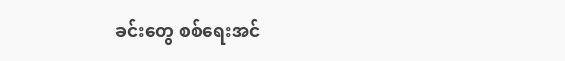ခင်းတွေ စစ်ရေးအင်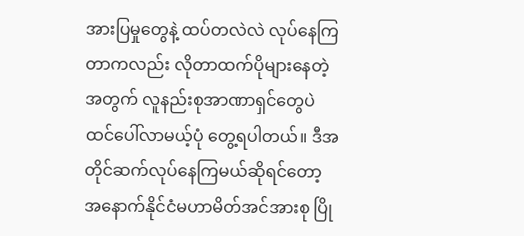အားပြမှုတွေနဲ့ ထပ်တလဲလဲ လုပ်နေကြတာကလည်း လိုတာထက်ပိုများနေတဲ့အတွက် လူနည်းစုအာဏာရှင်တွေပဲ ထင်ပေါ်လာမယ့်ပုံ တွေ့ရပါတယ်။ ဒီအတိုင်ဆက်လုပ်နေကြမယ်ဆိုရင်တော့ အနောက်နိုင်ငံမဟာမိတ်အင်အားစု ပြို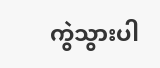ကွဲသွားပါ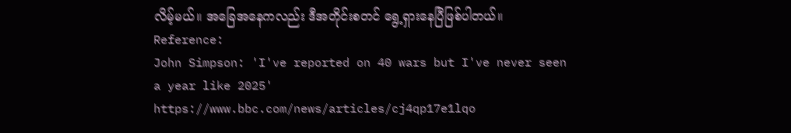လိမ့်မယ်။ အခြေအနေကလည်း ဒီအတိုင်းစတင် ရွေ့ရှားနေပြီဖြစ်ပါတယ်။
Reference:
John Simpson: 'I've reported on 40 wars but I've never seen a year like 2025' https://www.bbc.com/news/articles/cj4qp17e1lqo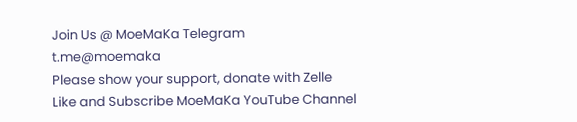Join Us @ MoeMaKa Telegram
t.me@moemaka
Please show your support, donate with Zelle
Like and Subscribe MoeMaKa YouTube Channel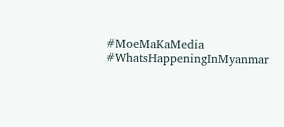#MoeMaKaMedia
#WhatsHappeningInMyanmar